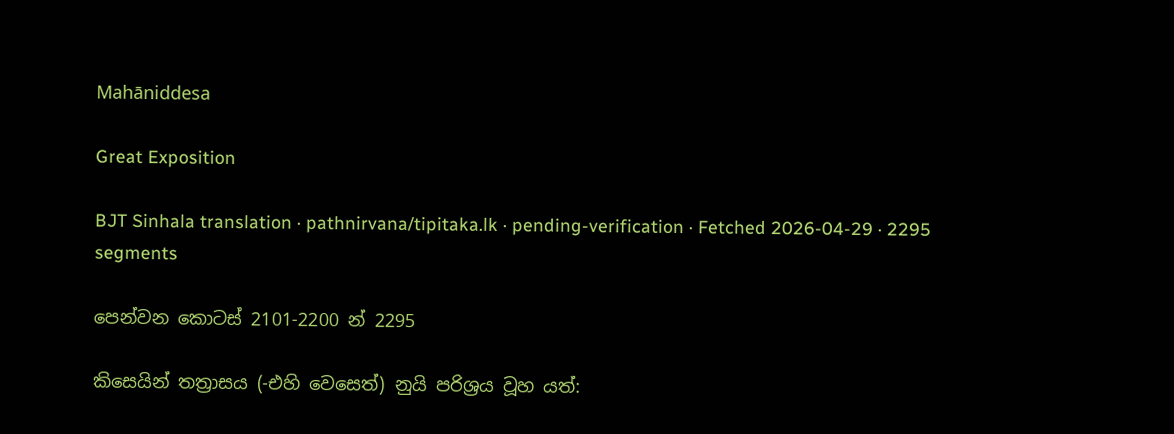Mahāniddesa

Great Exposition

BJT Sinhala translation · pathnirvana/tipitaka.lk · pending-verification · Fetched 2026-04-29 · 2295 segments

පෙන්වන කොටස් 2101-2200 න් 2295

කිසෙයින් තත්‍රාසය (-එහි වෙසෙත්) නුයි පරිශ්‍රය වූහ යත්: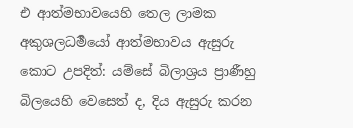එ ආත්මභාවයෙහි තෙල ලාමක අකුශලධර්‍මයෝ ආත්මභාවය ඇසුරු කොට උපදිත්: යම්සේ බිලාශ්‍රය ප්‍රාණීහු බිලයෙහි වෙසෙත් ද, දිය ඇසුරු කරන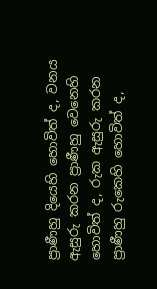ප්‍රාණීහු දියෙහි හොවිත් ද, වනය ඇසුරු කරන ප්‍රාණීහු වෙනෙහි හොවිත් ද, රුක ඇසුරු කරන ප්‍රාණීහු රුකෙහි හොවිත් ද,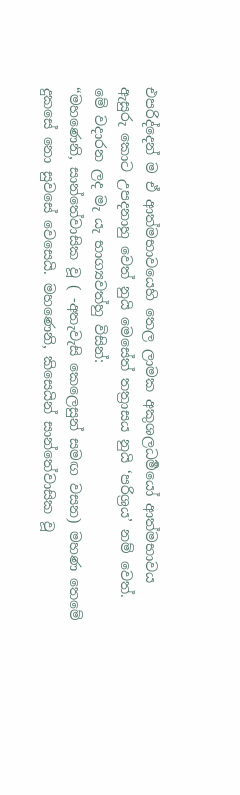එපරිද්දෙන් ම ඒ ආත්මභාවයෙහි තෙල ලාමක අකුශලධර්‍මයෝ ආත්මභාවය ඇසුරු කොට උපදනාහු වෙත් නුයි මෙසේත් තත්‍රාසය නුයි ‘පරිශ්‍රය’ නම් වෙත්.
මේ වදාරන ලද මැ යැ භාග්‍යවත්හු විසින්:
“මහණෙනි, සාන්තේවාසික වූ ( -අතැවැසි කෙලෙසුන් සමඟ වසන) මහණ තෙමේ දුකසේ නො සුවසේ වෙසෙයි. මහණෙනි, කිසෙයින් සාන්තේවාසික වූ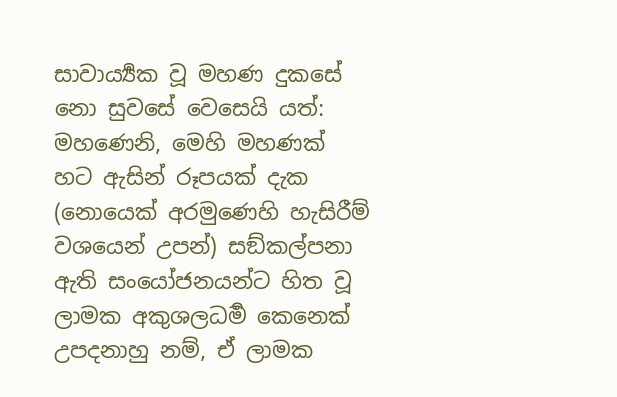සාවාර්‍ය්‍යක වූ මහණ දුකසේ නො සුවසේ වෙසෙයි යත්:
මහණෙනි, මෙහි මහණක් හට ඇසින් රූපයක් දැක (නොයෙක් අරමුණෙහි හැසිරීම් වශයෙන් උපන්) සඞ්කල්පනා ඇති සංයෝජනයන්ට හිත වූ ලාමක අකුශලධර්‍ම කෙනෙක් උපදනාහු නම්, ඒ ලාමක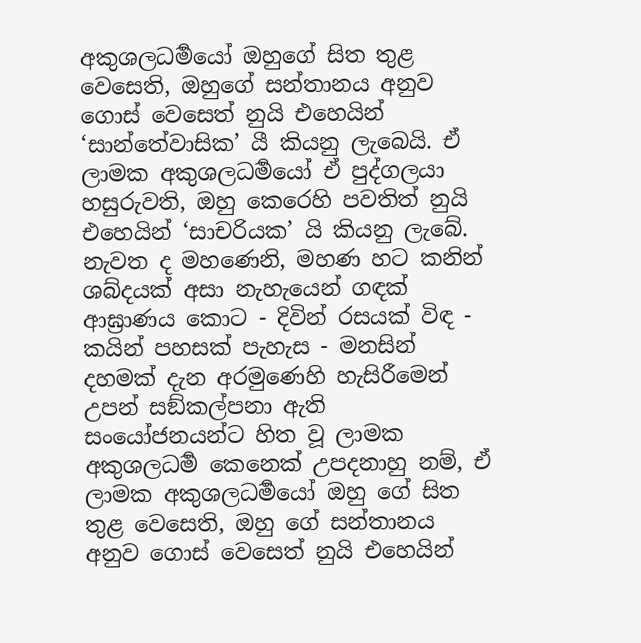අකුශලධර්‍මයෝ ඔහුගේ සිත තුළ වෙසෙති, ඔහුගේ සන්තානය අනුව ගොස් වෙසෙත් නුයි එහෙයින් ‘සාන්තේවාසික’ යී කියනු ලැබෙයි. ඒ ලාමක අකුශලධර්‍මයෝ ඒ පුද්ගලයා හසුරුවති, ඔහු කෙරෙහි පවතිත් නුයි එහෙයින් ‘සාචරියක’ යි කියනු ලැබේ. නැවත ද මහණෙනි, මහණ හට කනින් ශබ්දයක් අසා නැහැයෙන් ගඳක් ආඝ්‍රාණය කොට - දිවින් රසයක් විඳ - කයින් පහසක් පැහැස - මනසින් දහමක් දැන අරමුණෙහි හැසිරීමෙන් උපන් සඞ්කල්පනා ඇති සංයෝජනයන්ට හිත වූ ලාමක අකුශලධර්‍ම කෙනෙක් උපදනාහු නම්, ඒ ලාමක අකුශලධර්‍මයෝ ඔහු ගේ සිත තුළ වෙසෙති, ඔහු ගේ සන්තානය අනුව ගොස් වෙසෙත් නුයි එහෙයින්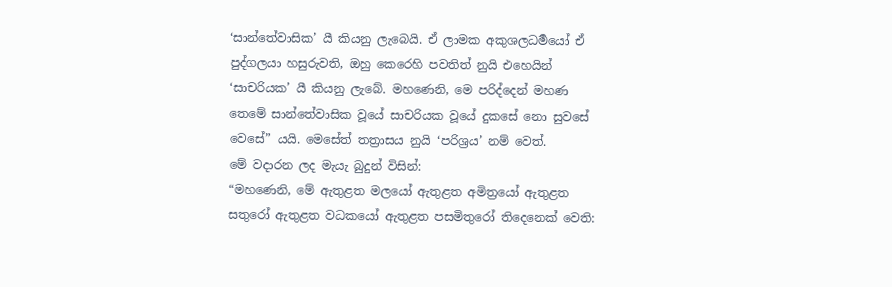‘සාන්තේවාසික’ යී කියනු ලැබෙයි. ඒ ලාමක අකුශලධර්‍මයෝ ඒ පුද්ගලයා හසුරුවති, ඔහු කෙරෙහි පවතිත් නුයි එහෙයින් ‘සාචරියක’ යී කියනු ලැබේ. මහණෙනි, මෙ පරිද්දෙන් මහණ තෙමේ සාන්තේවාසික වූයේ සාචරියක වූයේ දුකසේ නො සුවසේ වෙසේ” යයි. මෙසේත් තත්‍රාසය නුයි ‘පරිශ්‍රය’ නම් වෙත්.
මේ වදාරන ලද මැයැ බුදුන් විසින්:
“මහණෙනි, මේ ඇතුළත මලයෝ ඇතුළත අමිත්‍රයෝ ඇතුළත සතුරෝ ඇතුළත වධකයෝ ඇතුළත පසමිතුරෝ තිදෙනෙක් වෙති: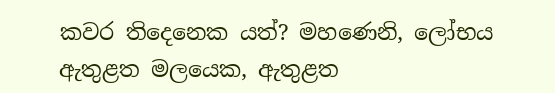කවර තිදෙනෙක යත්? මහණෙනි, ලෝභය ඇතුළත මලයෙක, ඇතුළත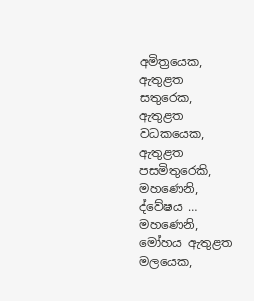අමිත්‍රයෙක, ඇතුළත සතුරෙක, ඇතුළත වධකයෙක, ඇතුළත පසමිතුරෙකි, මහණෙනි, ද්වේෂය … මහණෙනි, මෝහය ඇතුළත මලයෙක,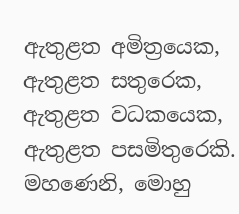ඇතුළත අමිත්‍රයෙක, ඇතුළත සතුරෙක, ඇතුළත වධකයෙක, ඇතුළත පසමිතුරෙකි. මහණෙනි, මොහු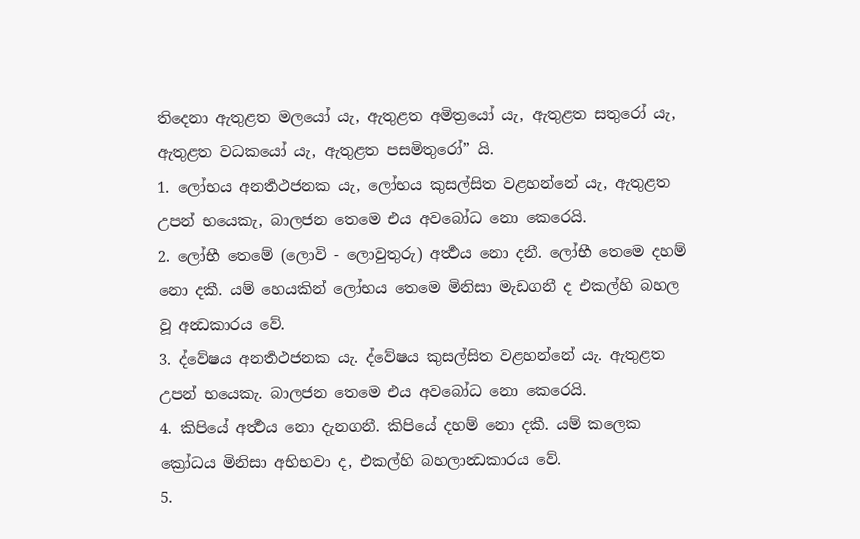තිදෙනා ඇතුළත මලයෝ යැ, ඇතුළත අමිත්‍රයෝ යැ, ඇතුළත සතුරෝ යැ, ඇතුළත වධකයෝ යැ, ඇතුළත පසමිතුරෝ” යි.
1. ලෝභය අනර්‍තථජනක යැ, ලෝභය කුසල්සිත වළහන්නේ යැ, ඇතුළත උපන් භයෙකැ, බාලජන තෙමෙ එය අවබෝධ නො කෙරෙයි.
2. ලෝභී තෙමේ (ලොවි - ලොවුතුරු) අර්‍ත්‍ථය නො දනී. ලෝභී තෙමෙ දහම් නො දකී. යම් හෙයකින් ලෝභය තෙමෙ මිනිසා මැඩගනී ද එකල්හි බහල වූ අන්‍ධකාරය වේ.
3. ද්වේෂය අනර්‍තථජනක යැ. ද්වේෂය කුසල්සිත වළහන්නේ යැ. ඇතුළත උපන් භයෙකැ. බාලජන තෙමෙ එය අවබෝධ නො කෙරෙයි.
4. කිපියේ අර්‍ත්‍ථය නො දැනගනී. කිපියේ දහම් නො දකී. යම් කලෙක ක්‍රෝධය මිනිසා අභිභවා ද, එකල්හි බහලාන්‍ධකාරය වේ.
5.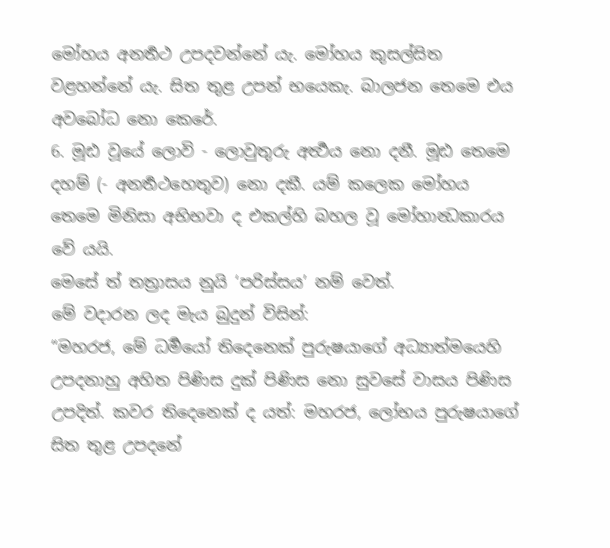මෝහය අනර්‍තථ උපදවන්නේ යැ. මෝහය කුසල්සිත වළහන්නේ යැ. සිත තුළ උපන් භයෙකැ. බාලජන තෙමෙ එය අවබෝධ නො කෙරේ.
6. මූඪ වූයේ ලොවි - ලොවුතුරු අර්‍ත්‍ථය නො දනී. මූඪ තෙමෙ දහම් (- අනර්‍තථහෙතුව) නො දකී. යම් කලෙක මෝහය තෙමෙ මිනිසා අභිභවා ද එකල්හි බහල වූ මෝහාන්‍ධකාරය වේ යයි.
මෙසේ ත් තත්‍රාසය නුයි ‘පරිස්සය’ නම් වෙත්.
මේ වදාරන ලද මැය බුදුන් විසින්:
“මහරජ, මේ ධර්‍මයෝ තිදෙනෙක් පුරුෂයාගේ අධ්‍යාත්මයෙහි උපදනාහු අහිත පිණිස දුක් පිණිස නො සුවසේ වාසය පිණිස උපදිත්. කවර තිදෙනෙක් ද යත්: මහරජ, ලෝභය පුරුෂයාගේ සිත තුළ උපදනේ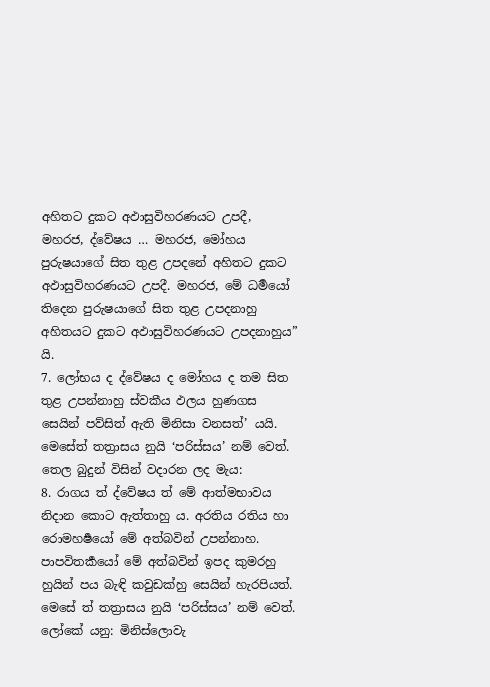අහිතට දුකට අඵාසුවිහරණයට උපදී, මහරජ, ද්වේෂය … මහරජ, මෝහය පුරුෂයාගේ සිත තුළ උපදනේ අහිතට දුකට අඵාසුවිහරණයට උපදී. මහරජ, මේ ධර්‍මයෝ තිදෙන පුරුෂයාගේ සිත තුළ උපදනාහු අහිතයට දුකට අඵාසුවිහරණයට උපදනාහුය” යි.
7. ලෝභය ද ද්වේෂය ද මෝහය ද තම සිත තුළ උපන්නාහු ස්වකීය ඵලය හුණගස සෙයින් පව්සිත් ඇති මිනිසා වනසත්’ යයි.
මෙසේත් තත්‍රාසය නුයි ‘පරිස්සය’ නම් වෙත්.
තෙල බුදුන් විසින් වදාරන ලද මැය:
8. රාගය ත් ද්වේෂය ත් මේ ආත්මභාවය නිදාන කොට ඇත්තාහු ය. අරතිය රතිය හා රොමහර්‍ෂයෝ මේ අත්බවින් උපන්නාහ. පාපවිතර්‍කයෝ මේ අත්බවින් ඉපද කුමරහු හුයින් පය බැඳි කවුඩක්හු සෙයින් හැරපියත්.
මෙසේ ත් තත්‍රාසය නුයි ‘පරිස්සය’ නම් වෙත්. ලෝකේ යනු: මිනිස්ලොවැ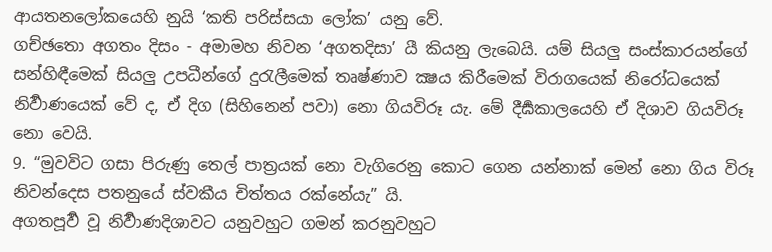ආයතනලෝකයෙහි නුයි ‘කති පරිස්සයා ලෝක’ යනු වේ.
ගච්ඡතො අගතං දිසං - අමාමහ නිවන ‘අගතදිසා’ යී කියනු ලැබෙයි. යම් සියලු සංස්කාරයන්ගේ සන්හිඳීමෙක් සියලු උපධීන්ගේ දුරැලීමෙක් තෘෂ්ණාව ක්‍ෂය කිරීමෙක් විරාගයෙක් නිරෝධයෙක් නිර්‍වාණයෙක් වේ ද, ඒ දිග (සිහිනෙන් පවා) නො ගියවිරූ යැ. මේ දීර්‍ඝකාලයෙහි ඒ දිශාව ගියවිරූ නො වෙයි.
9. “මුවවිට ගසා පිරුණු තෙල් පාත්‍රයක් නො වැගිරෙනු කොට ගෙන යන්නාක් මෙන් නො ගිය විරූ නිවන්දෙස පතනුයේ ස්වකීය චිත්තය රක්නේයැ” යි.
අගතපූර්‍ව වූ නිර්‍වාණදිශාවට යනුවහුට ගමන් කරනුවහුට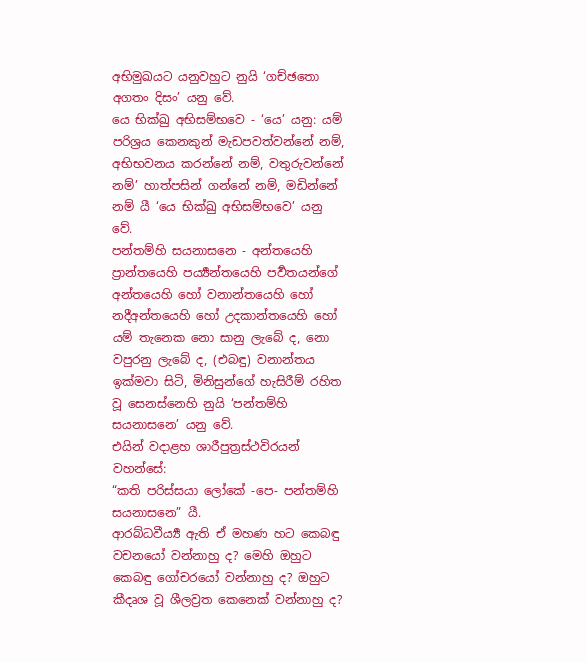අභිමුඛයට යනුවහුට නුයි ‘ගච්ඡතො අගතං දිසං’ යනු වේ.
යෙ භික්ඛු අභිසම්භවෙ - ‘යෙ’ යනු: යම් පරිශ්‍රය කෙනකුන් මැඩපවත්වන්නේ නම්, අභිභවනය කරන්නේ නම්, වතුරුවන්නේ නම්’ හාත්පසින් ගන්නේ නම්, මඩින්නේ නම් යී ‘යෙ භික්ඛු අභිසම්භවෙ’ යනු වේ.
පන්තම්හි සයනාසනෙ - අන්තයෙහි ප්‍රාන්තයෙහි පර්‍ය්‍යන්තයෙහි පර්‍වතයන්ගේ අන්තයෙහි හෝ වනාන්තයෙහි හෝ නදීඅන්තයෙහි හෝ උදකාන්තයෙහි හෝ යම් තැනෙක නො සානු ලැබේ ද, නො වපුරනු ලැබේ ද, (එබඳු) වනාන්තය ඉක්මවා සිටි, මිනිසුන්ගේ හැසිරීම් රහිත වූ සෙනස්නෙහි නුයි ‘පන්තම්හි සයනාසනෙ’ යනු වේ.
එයින් වදාළහ ශාරීපුත්‍රස්ථවිරයන් වහන්සේ:
“කති පරිස්සයා ලෝකේ -පෙ- පන්තම්හි සයනාසනෙ” යී.
ආරබ්ධවීර්‍ය්‍ය ඇති ඒ මහණ හට කෙබඳු වචනයෝ වන්නාහු ද? මෙහි ඔහුට කෙබඳු ගෝචරයෝ වන්නාහු ද? ඔහුට කීදෘශ වූ ශීලව්‍රත කෙනෙක් වන්නාහු ද?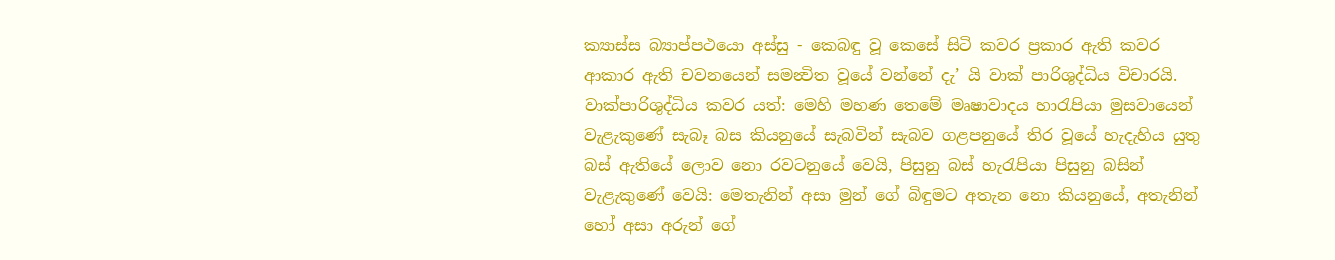ක්‍යාස්ස බ්‍යාප්පථයො අස්සු - කෙබඳු වූ කෙසේ සිටි කවර ප්‍රකාර ඇති කවර ආකාර ඇති චවනයෙන් සමන්‍විත වූයේ වන්නේ දැ’ යි වාක් පාරිශුද්ධිය විචාරයි. වාක්පාරිශුද්ධිය කවර යත්: මෙහි මහණ තෙමේ මෘෂාවාදය හාරැපියා මුසවායෙන් වැළැකුණේ සැබෑ බස කියනුයේ සැබවින් සැබව ගළපනුයේ තිර වූයේ හැදැහිය යුතු බස් ඇතියේ ලොව නො රවටනුයේ වෙයි, පිසුනු බස් හැරැපියා පිසුනු බසින් වැළැකුණේ වෙයි: මෙතැනින් අසා මුන් ගේ බිඳුමට අතැන නො කියනුයේ, අතැනින් හෝ අසා අරුන් ගේ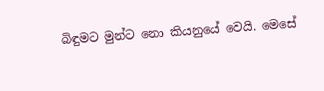බිඳුමට මුන්ට නො කියනුයේ වෙයි. මෙසේ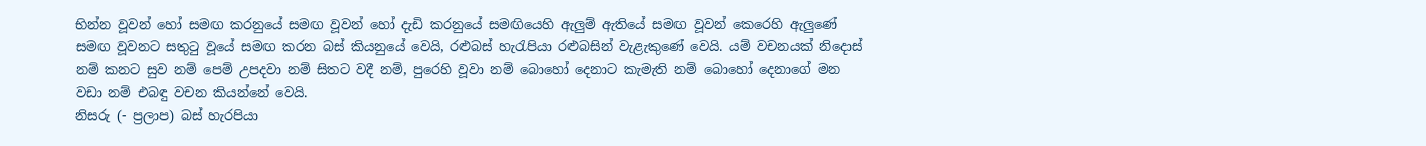භින්න වූවන් හෝ සමඟ කරනුයේ සමඟ වූවන් හෝ දැඩි කරනුයේ සමඟියෙහි ඇලුම් ඇතියේ සමඟ වූවන් කෙරෙහි ඇලුණේ සමඟ වූවනට සතුටු වූයේ සමඟ කරන බස් කියනුයේ වෙයි, රළුබස් හැරැපියා රළුබසින් වැළැකුණේ වෙයි. යම් වචනයක් නිදොස් නම් කනට සුව නම් පෙම් උපදවා නම් සිතට වදී නම්, පුරෙහි වූවා නම් බොහෝ දෙනාට කැමැති නම් බොහෝ දෙනාගේ මන වඩා නම් එබඳු වචන කියන්නේ වෙයි.
නිසරු (- ප්‍රලාප) බස් හැරපියා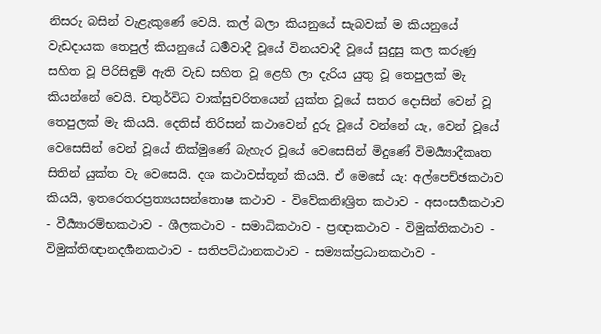නිසරු බසින් වැළැකුණේ වෙයි. කල් බලා කියනුයේ සැබවක් ම කියනුයේ වැඩදායක තෙපුල් කියනුයේ ධර්‍මවාදී වූයේ විනයවාදී වූයේ සුදුසු කල කරුණු සහිත වූ පිරිසිඳුම් ඇති වැඩ සහිත වූ ළෙහි ලා දැරිය යුතු වූ තෙපුලක් මැ කියන්නේ වෙයි. චතුර්විධ වාක්සුචරිතයෙන් යුක්ත වූයේ සතර දොසින් වෙන් වූ තෙපුලක් මැ කියයි. දෙතිස් තිරිසන් කථාවෙන් දුරු වූයේ වන්නේ යැ, වෙන් වූයේ වෙසෙසින් වෙන් වූයේ නික්මුණේ බැහැර වූයේ වෙසෙසින් මිදුණේ විමර්‍ය්‍යාදීකෘත සිතින් යුක්ත වැ වෙසෙයි. දශ කථාවස්තූන් කියයි. ඒ මෙසේ යැ: අල්පෙච්ඡකථාව කියයි, ඉතරෙතරප්‍රත්‍යයසන්තොෂ කථාව - විවේකනිඃශ්‍රිත කථාව - අසංසර්‍ගකථාව - වීර්‍ය්‍යාරම්භකථාව - ශීලකථාව - සමාධිකථාව - ප්‍රඥාකථාව - විමුක්තිකථාව - විමුක්තිඥානදර්‍ශනකථාව - සතිපට්ඨානකථාව - සම්‍යක්ප්‍රධානකථාව -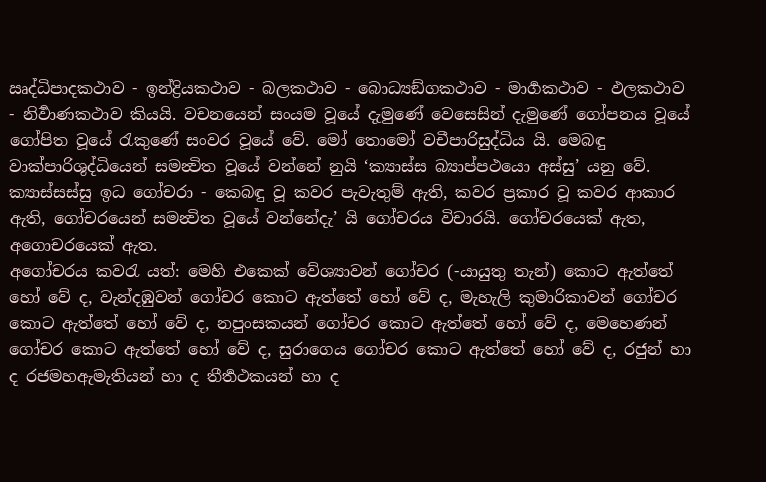ඍද්ධිපාදකථාව - ඉන්ද්‍රියකථාව - බලකථාව - බොධ්‍යඞ්ගකථාව - මාර්‍ගකථාව - ඵලකථාව - නිර්‍වාණකථාව කියයි. වචනයෙන් සංයම වූයේ දැමුණේ වෙසෙසින් දැමුණේ ගෝපනය වූයේ ගෝපිත වූයේ රැකුණේ සංවර වූයේ වේ. මෝ තොමෝ වචීපාරිසුද්ධිය යි. මෙබඳු වාක්පාරිශුද්ධියෙන් සමන්‍විත වූයේ වන්නේ නුයි ‘ක්‍යාස්ස බ්‍යාප්පථයො අස්සු’ යනු වේ.
ක්‍යාස්සස්සු ඉධ ගෝචරා - කෙබඳු වූ කවර පැවැතුම් ඇති, කවර ප්‍රකාර වූ කවර ආකාර ඇති, ගෝචරයෙන් සමන්‍විත වූයේ වන්නේදැ’ යි ගෝචරය විචාරයි. ගෝචරයෙක් ඇත, අගොචරයෙක් ඇත.
අගෝචරය කවරැ යත්: මෙහි එකෙක් වේශ්‍යාවන් ගෝචර (-යායුතු තැන්) කොට ඇත්තේ හෝ වේ ද, වැන්දඹුවන් ගෝචර කොට ඇත්තේ හෝ වේ ද, මැහැලි කුමාරිකාවන් ගෝචර කොට ඇත්තේ හෝ වේ ද, නපුංසකයන් ගෝචර කොට ඇත්තේ හෝ වේ ද, මෙහෙණන් ගෝචර කොට ඇත්තේ හෝ වේ ද, සුරාගෙය ගෝචර කොට ඇත්තේ හෝ වේ ද, රජුන් හා ද රජමහඇමැතියන් හා ද තීර්‍තථකයන් හා ද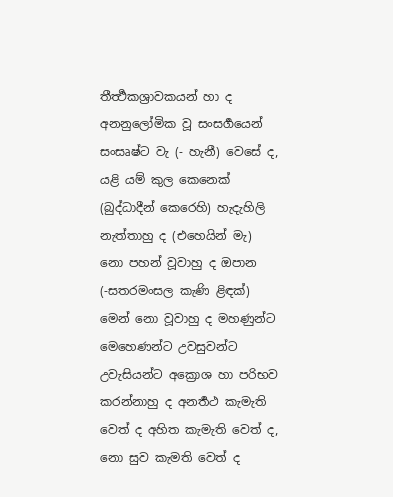තීර්‍ත්‍ථකශ්‍රාවකයන් හා ද අනනුලෝමික වූ සංසර්‍ගයෙන් සංසෘෂ්ට වැ (- හැනී) වෙසේ ද, යළි යම් කුල කෙනෙක් (බුද්ධාදීන් කෙරෙහි) හැදැහිලි නැත්තාහු ද (එහෙයින් මැ) නො පහන් වූවාහු ද ඔපාන (-සතරමංසල කැණි ළිඳක්) මෙන් නො වූවාහු ද මහණුන්ට මෙහෙණන්ට උවසුවන්ට උවැසියන්ට අක්‍රොශ හා පරිභව කරන්නාහු ද අනර්‍තථ කැමැති වෙත් ද අහිත කැමැති වෙත් ද, නො සුව කැමති වෙත් ද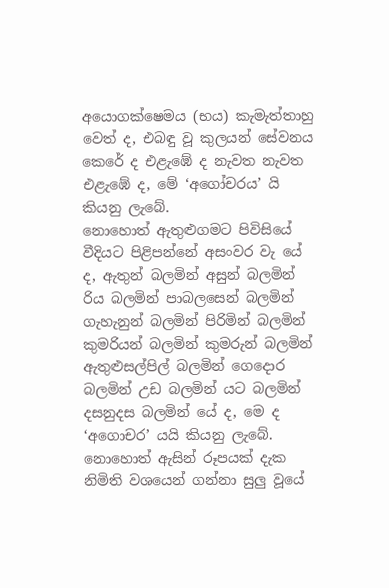අයොගක්ෂෙමය (භය) කැමැත්තාහු වෙත් ද, එබඳු වූ කුලයන් සේවනය කෙරේ ද එළැඹේ ද නැවත නැවත එළැඹේ ද, මේ ‘අගෝචරය’ යි කියනු ලැබේ.
නොහොත් ඇතුළුගමට පිවිසියේ වීදියට පිළිපන්නේ අසංවර වැ යේ ද, ඇතුන් බලමින් අසුන් බලමින් රිය බලමින් පාබලසෙන් බලමින් ගැහැනුන් බලමින් පිරිමින් බලමින් කුමරියන් බලමින් කුමරුන් බලමින් ඇතුළුසල්පිල් බලමින් ගෙදොර බලමින් උඩ බලමින් යට බලමින් දසනුදස බලමින් යේ ද, මෙ ද ‘අගොචර’ යයි කියනු ලැබේ.
නොහොත් ඇසින් රූපයක් දැක නිමිති වශයෙන් ගන්නා සුලු වූයේ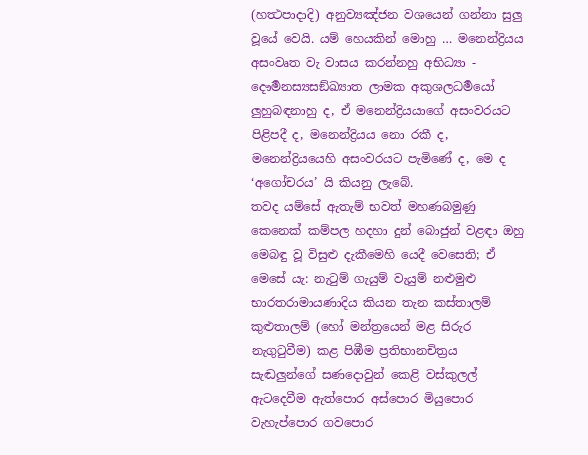(හත්‍ථපාදාදි) අනුව්‍යඤ්ජන වශයෙන් ගන්නා සුලු වූයේ වෙයි. යම් හෙයකින් මොහු … මනෙන්ද්‍රියය අසංවෘත වැ වාසය කරන්නහු අභිධ්‍යා - දෞර්‍මනස්‍යසඞ්ඛ්‍යාත ලාමක අකුශලධර්‍මයෝ ලුහුබඳනාහු ද, ඒ මනෙන්ද්‍රියයාගේ අසංවරයට පිළිපදී ද, මනෙන්ද්‍රියය නො රකී ද, මනෙන්ද්‍රියයෙහි අසංවරයට පැමිණේ ද, මෙ ද ‘අගෝචරය’ යි කියනු ලැබේ.
තවද යම්සේ ඇතැම් භවත් මහණබමුණු කෙනෙක් කම්පල හදහා දුන් බොජුන් වළඳා ඔහු මෙබඳු වූ විසුළු දැකීමෙහි යෙදී වෙසෙති; ඒ මෙසේ යැ: නැටුම් ගැයුම් වැයුම් නළුමුළු භාරතරාමායණාදිය කියන තැන කස්තාලම් කුළුතාලම් (හෝ මන්ත්‍රයෙන් මළ සිරුර නැගුටුවීම) කළ පිඹීම ප්‍රතිභානචිත්‍රය සැඬලුන්ගේ සණදොවුන් කෙළි වස්කුලල් ඇටදෙවීම ඇත්පොර අස්පොර මියුපොර වැහැප්පොර ගවපොර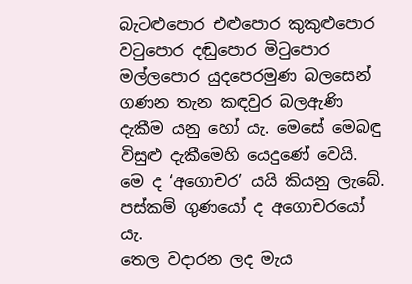බැටළුපොර එළුපොර කුකුළුපොර වටුපොර දඬුපොර මිටුපොර මල්ලපොර යුදපෙරමුණ බලසෙන් ගණන තැන කඳවුර බලඇණි දැකීම යනු හෝ යැ. මෙසේ මෙබඳු විසුළු දැකීමෙහි යෙදුණේ වෙයි. මෙ ද ‘අගොචර’ යයි කියනු ලැබේ. පස්කම් ගුණයෝ ද අගොචරයෝ යැ.
තෙල වදාරන ලද මැය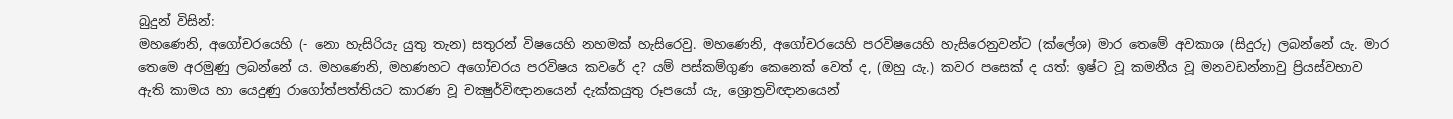බුදුන් විසින්:
මහණෙනි, අගෝචරයෙහි (- නො හැසිරියැ යුතු තැන) සතුරන් විෂයෙහි නහමක් හැසිරෙවු. මහණෙනි, අගෝචරයෙහි පරවිෂයෙහි හැසිරෙනුවන්ට (ක්ලේශ) මාර තෙමේ අවකාශ (සිදුරු) ලබන්නේ යැ. මාර තෙමෙ අරමුණු ලබන්නේ ය. මහණෙනි, මහණහට අගෝචරය පරවිෂය කවරේ ද? යම් පස්කම්ගුණ කෙනෙක් වෙත් ද, (ඔහු යැ.) කවර පසෙක් ද යත්: ඉෂ්ට වූ කමනීය වූ මනවඩන්නාවු ප්‍රියස්වභාව ඇති කාමය හා යෙදුණු රාගෝත්පත්තියට කාරණ වූ චක්‍ෂුර්විඥානයෙන් දැක්කයුතු රූපයෝ යැ, ශ්‍රොත්‍රවිඥානයෙන්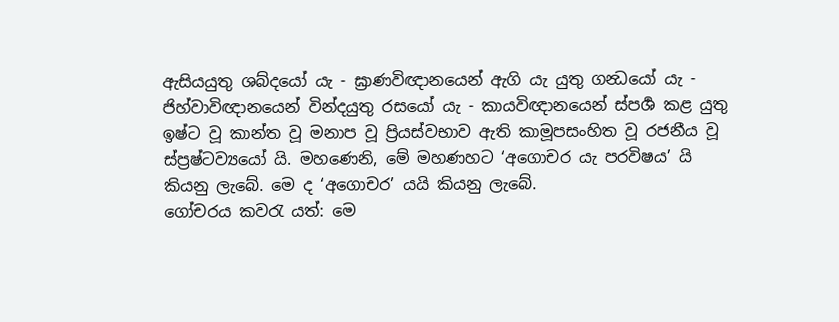ඇසියයුතු ශබ්දයෝ යැ - ඝ්‍රාණවිඥානයෙන් ඇගි යැ යුතු ගන්‍ධයෝ යැ - ජිහ්වාවිඥානයෙන් වින්දයුතු රසයෝ යැ - කායවිඥානයෙන් ස්පර්‍ශ කළ යුතු ඉෂ්ට වූ කාන්ත වූ මනාප වූ ප්‍රියස්වභාව ඇති කාමූපසංහිත වූ රජනීය වූ ස්ප්‍රෂ්ටව්‍යයෝ යි. මහණෙනි, මේ මහණහට ‘අගොචර යැ පරවිෂය’ යි කියනු ලැබේ. මෙ ද ‘අගොචර’ යයි කියනු ලැබේ.
ගෝචරය කවරැ යත්: මෙ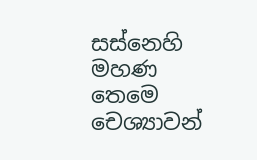සස්නෙහි මහණ තෙමෙ චෙශ්‍යාවන්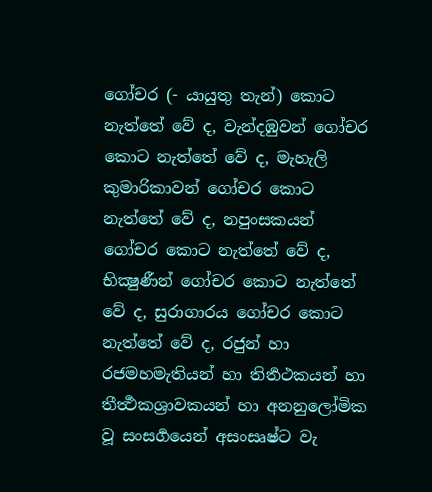ගෝචර (- යායුතු තැන්) කොට නැත්තේ වේ ද, වැන්දඹුවන් ගෝචර කොට නැත්තේ වේ ද, මැහැලි කුමාරිකාවන් ගෝචර කොට නැත්තේ වේ ද, නපුංසකයන් ගෝචර කොට නැත්තේ වේ ද, භික්‍ෂුණීන් ගෝචර කොට නැත්තේ වේ ද, සුරාගාරය ගෝචර කොට නැත්තේ වේ ද, රජුන් හා රජමහමැතියන් හා තිර්‍තථකයන් හා තීර්‍ත්‍ථකශ්‍රාවකයන් හා අනනුලෝමික වූ සංසර්‍ගයෙන් අසංසෘෂ්ට වැ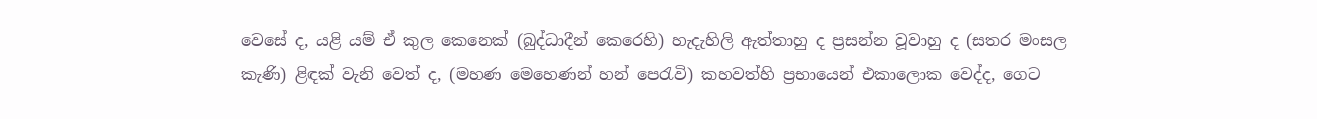වෙසේ ද, යළි යම් ඒ කුල කෙනෙක් (බුද්ධාදීන් කෙරෙහි) හැදැහිලි ඇත්තාහු ද ප්‍රසන්න වූවාහු ද (සතර මංසල කැණි) ළිඳක් වැනි වෙත් ද, (මහණ මෙහෙණන් හන් පෙරැවි) කහවත්හි ප්‍රභායෙන් එකාලොක වෙද්ද, ගෙට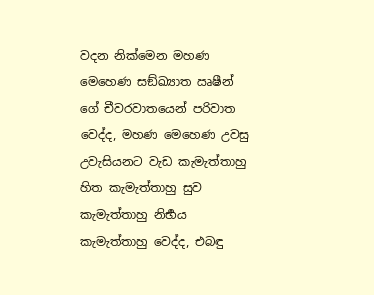වදන නික්මෙන මහණ මෙහෙණ සඞ්ඛ්‍යාත ඍෂීන් ගේ චීවරවාතයෙන් පරිවාත වෙද්ද, මහණ මෙහෙණ උවසු උවැසියනට වැඩ කැමැත්තාහු හිත කැමැත්තාහු සුව කැමැත්තාහු නිර්‍භය කැමැත්තාහු වෙද්ද, එබඳු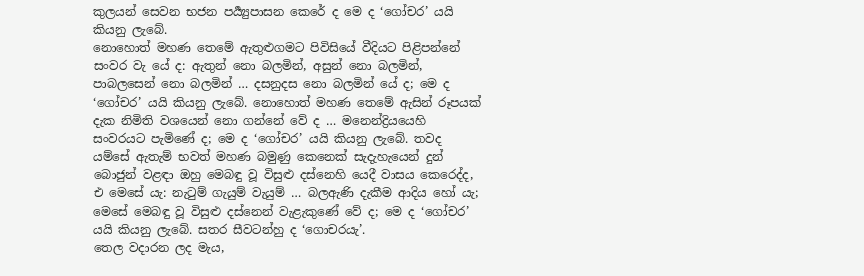කුලයන් සෙවන භජන පර්‍ය්‍යුපාසන කෙරේ ද මෙ ද ‘ගෝචර’ යයි කියනු ලැබේ.
නොහොත් මහණ තෙමේ ඇතුළුගමට පිවිසියේ වීදියට පිළිපන්නේ සංවර වැ යේ ද: ඇතුන් නො බලමින්, අසුන් නො බලමින්, පාබලසෙන් නො බලමින් … දසනුදස නො බලමින් යේ ද; මෙ ද ‘ගෝචර’ යයි කියනු ලැබේ. නොහොත් මහණ තෙමේ ඇසින් රූපයක් දැක නිමිති වශයෙන් නො ගන්නේ වේ ද … මනෙන්ද්‍රියයෙහි සංවරයට පැමිණේ ද; මෙ ද ‘ගෝචර’ යයි කියනු ලැබේ. තවද යම්සේ ඇතැම් භවත් මහණ බමුණු කෙනෙක් සැදැහැයෙන් දුන් බොජුන් වළඳා ඔහු මෙබඳු වූ විසුළු දස්නෙහි යෙදී වාසය කෙරෙද්ද, එ මෙසේ යැ: නැටුම් ගැයුම් වැයුම් … බලඇණි දැකීම ආදිය හෝ යැ; මෙසේ මෙබඳු වූ විසුළු දස්නෙන් වැළැකුණේ වේ ද; මෙ ද ‘ගෝචර’ යයි කියනු ලැබේ. සතර සීවටන්හු ද ‘ගොචරයැ’.
තෙල වදාරන ලද මැය,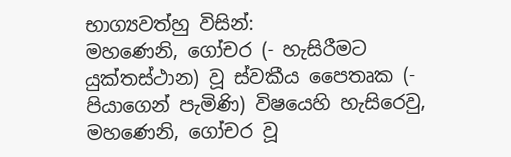භාග්‍යවත්හු විසින්:
මහණෙනි, ගෝචර (- හැසිරීමට යුක්තස්ථාන) වූ ස්වකීය පෛතෘක (- පියාගෙන් පැමිණි) විෂයෙහි හැසිරෙවු, මහණෙනි, ගෝචර වූ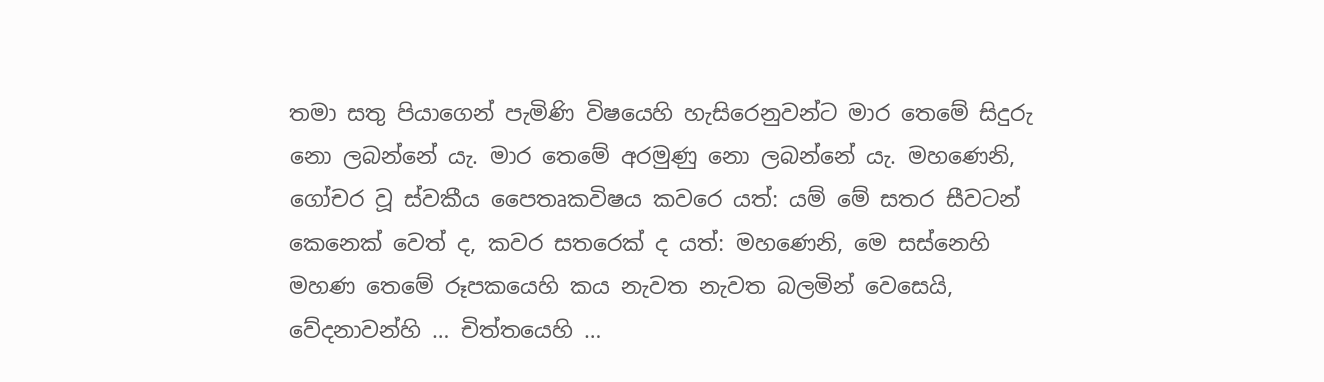තමා සතු පියාගෙන් පැමිණි විෂයෙහි හැසිරෙනුවන්ට මාර තෙමේ සිදුරු නො ලබන්නේ යැ. මාර තෙමේ අරමුණු නො ලබන්නේ යැ. මහණෙනි, ගෝචර වූ ස්වකීය පෛතෘකවිෂය කවරෙ යත්: යම් මේ සතර සීවටන් කෙනෙක් වෙත් ද, කවර සතරෙක් ද යත්: මහණෙනි, මෙ සස්නෙහි මහණ තෙමේ රූපකයෙහි කය නැවත නැවත බලමින් වෙසෙයි, වේදනාවන්හි … චිත්තයෙහි …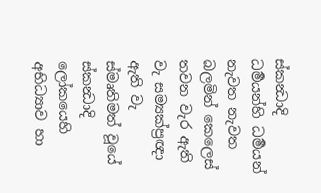ස්කන්‍ධාදි ධර්‍මයන්හි ධර්‍මයන් නැවත නැවත බලමින් කෙලෙස් තවන වැර ඇති වැ සම්‍යක්ප්‍රඥා ඇති වැ ස්මෘතිමත් වූයේ ස්කන්‍ධාදි ලෝකයෙහි අභිධ්‍යාව හා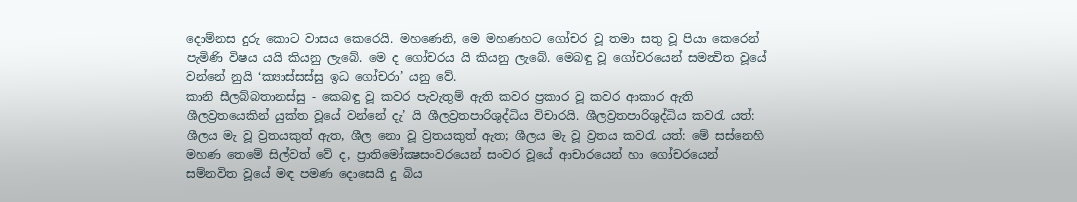දොම්නස දුරු කොට වාසය කෙරෙයි. මහණෙනි, මෙ මහණහට ගෝචර වූ තමා සතු වූ පියා කෙරෙන් පැමිණි විෂය යයි කියනු ලැබේ. මෙ ද ගෝචරය යි කියනු ලැබේ. මෙබඳු වූ ගෝචරයෙන් සමන්‍විත වූයේ වන්නේ නුයි ‘ක්‍යාස්සස්සු ඉධ ගෝචරා’ යනු වේ.
කානි සීලබ්බතානස්සු - කෙබඳු වූ කවර පැවැතුම් ඇති කවර ප්‍රකාර වූ කවර ආකාර ඇති ශීලව්‍රතයෙකින් යුක්ත වූයේ වන්නේ දැ’ යි ශීලව්‍රතපාරිශුද්ධිය විචාරයි. ශීලව්‍රතපාරිශුද්ධිය කවරැ යත්: ශීලය මැ වූ ව්‍රතයකුත් ඇත, ශීල නො වූ ව්‍රතයකුත් ඇත; ශීලය මැ වූ ව්‍රතය කවරැ යත්: මේ සස්නෙහි මහණ තෙමේ සිල්වත් වේ ද, ප්‍රාතිමෝක්‍ෂසංවරයෙන් සංවර වූයේ ආචාරයෙන් හා ගෝචරයෙන් සම්නවිත වූයේ මඳ පමණ දොසෙයි දු බිය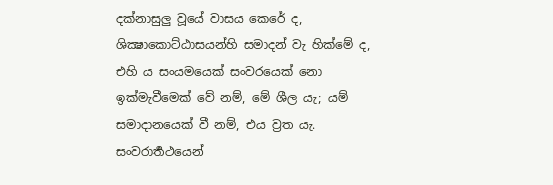දක්නාසුලු වූයේ වාසය කෙරේ ද, ශික්‍ෂාකොට්ඨාසයන්හි සමාදන් වැ හික්මේ ද, එහි ය සංයමයෙක් සංවරයෙක් නො ඉක්මැවීමෙක් වේ නම්, මේ ශීල යැ; යම් සමාදානයෙක් වී නම්, එය ව්‍රත යැ. සංවරාර්‍තථයෙන්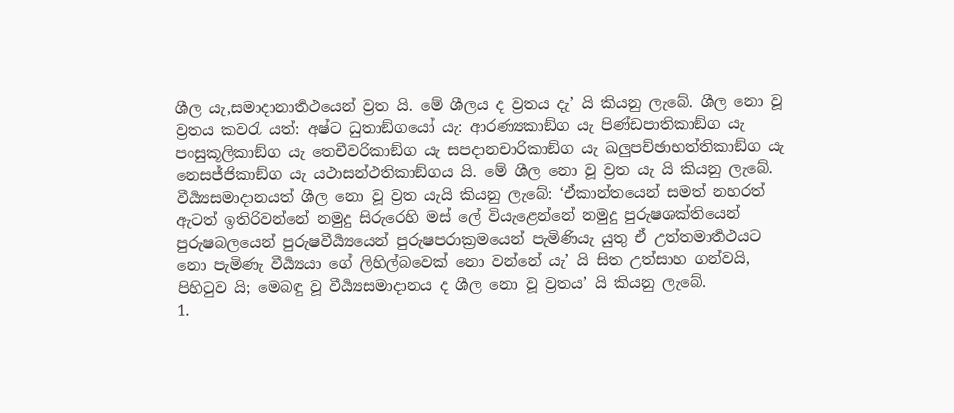ශීල යැ,සමාදානාර්‍තථයෙන් ව්‍රත යි. මේ ශීලය ද ව්‍රතය දැ’ යි කියනු ලැබේ. ශීල නො වූ ව්‍රතය කවරැ යත්: අෂ්ට ධුතාඞ්ගයෝ යැ: ආරණ්‍යකාඞ්ග යැ පිණ්ඩපාතිකාඞ්ග යැ පංසුකූලිකාඞ්ග යැ තෙචීවරිකාඞ්ග යැ සපදානචාරිකාඞ්ග යැ ඛලුපච්ඡාභත්තිකාඞ්ග යැ නෙසජ්ජිකාඞ්ග යැ යථාසන්ථතිකාඞ්ගය යි. මේ ශීල නො වූ ව්‍රත යැ යි කියනු ලැබේ. වීර්‍ය්‍යසමාදානයත් ශීල නො වූ ව්‍රත යැයි කියනු ලැබේ: ‘ඒකාන්තයෙන් සමත් නහරත් ඇටත් ඉතිරිවන්නේ නමුදු සිරුරෙහි මස් ලේ වියැළෙන්නේ නමුදු පුරුෂශක්තියෙන් පුරුෂබලයෙන් පුරුෂවීර්‍ය්‍යයෙන් පුරුෂපරාක්‍රමයෙන් පැමිණියැ යුතු ඒ උත්තමාර්‍තථයට නො පැමිණැ වීර්‍ය්‍යයා ගේ ලිහිල්බවෙක් නො වන්නේ යැ’ යි සිත උත්සාහ ගන්වයි, පිහිටුව යි; මෙබඳු වූ වීර්‍ය්‍යසමාදානය ද ශීල නො වූ ව්‍රතය’ යි කියනු ලැබේ.
1.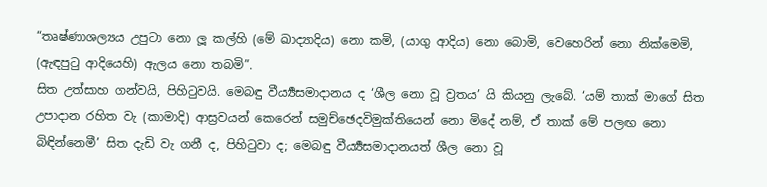“තෘෂ්ණාශල්‍යය උපුටා නො ලූ කල්හි (මේ ඛාද්‍යාදිය) නො කමි, (යාගු ආදිය) නො බොමි, වෙහෙරින් නො නික්මෙමි, (ඇඳපුටු ආදියෙහි) ඇලය නො තබමි”.
සිත උත්සාහ ගන්වයි, පිහිටුවයි. මෙබඳු වීර්‍ය්‍යසමාදානය ද ‘ශීල නො වූ ව්‍රතය’ යි කියනු ලැබේ. ‘යම් තාක් මාගේ සිත උපාදාන රහිත වැ (කාමාදි) ආස්‍රවයන් කෙරෙන් සමුච්ඡෙදවිමුක්තියෙන් නො මිදේ නම්, ඒ තාක් මේ පලඟ නො බිඳින්නෙමී’ සිත දැඩි වැ ගනී ද, පිහිටුවා ද; මෙබඳු වීර්‍ය්‍යසමාදානයත් ශීල නො වූ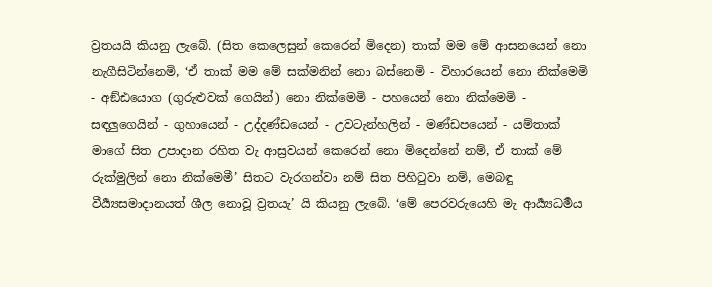ව්‍රතයයි කියනු ලැබේ. (සිත කෙලෙසුන් කෙරෙන් මිදෙන) තාක් මම මේ ආසනයෙන් නො නැගීසිටින්නෙමි, ‘ඒ තාක් මම මේ සක්මනින් නො බස්නෙමි - විහාරයෙන් නො නික්මෙමි - අඞ්ඪයොග (ගුරුළුවක් ගෙයින්) නො නික්මෙමි - පහයෙන් නො නික්මෙමි - සඳලුගෙයින් - ගුහායෙන් - උද්දණ්ඩයෙන් - උවටැන්හලින් - මණ්ඩපයෙන් - යම්තාක් මාගේ සිත උපාදාන රහිත වැ ආස්‍රවයන් කෙරෙන් නො මිදෙන්නේ නම්, ඒ තාක් මේ රුක්මුලින් නො නික්මෙමී’ සිතට වැරගන්වා නම් සිත පිහිටුවා නම්, මෙබඳු වීර්‍ය්‍යසමාදානයත් ශීල නොවූ ව්‍රතයැ’ යි කියනු ලැබේ. ‘මේ පෙරවරුයෙහි මැ ආර්‍ය්‍යධර්‍මය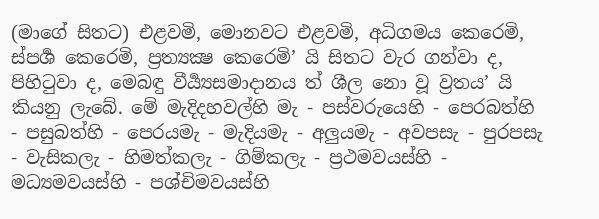(මාගේ සිතට) එළවමි, මොනවට එළවමි, අධිගමය කෙරෙමි, ස්පර්‍ශ කෙරෙමි, ප්‍රත්‍යක්‍ෂ කෙරෙමි’ යි සිතට වැර ගන්වා ද, පිහිටුවා ද, මෙබඳු වීර්‍ය්‍යසමාදානය ත් ශීල නො වූ ව්‍රතය’ යි කියනු ලැබේ. මේ මැදිදහවල්හි මැ - පස්වරුයෙහි - පෙරබත්හි - පසුබත්හි - පෙරයමැ - මැදියමැ - අලුයමැ - අවපසැ - පුරපසැ - වැසිකලැ - හිමත්කලැ - ගිම්කලැ - ප්‍රථමවයස්හි - මධ්‍යමවයස්හි - පශ්චිමවයස්හි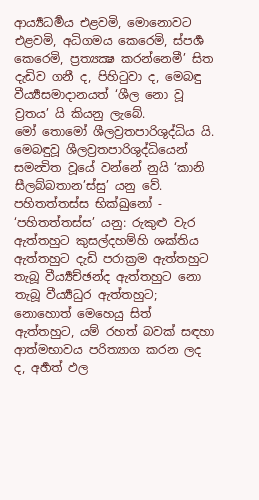ආර්‍ය්‍යධර්‍මය එළවමි, මොනොවට එළවමි, අධිගමය කෙරෙමි, ස්පර්‍ශ කෙරෙමි, ප්‍රත්‍යක්‍ෂ කරන්නෙමී’ සිත දැඩිව ගනී ද, පිහිටුවා ද, මෙබඳු වීර්‍ය්‍යසමාදානයත් ‘ශීල නො වූ ව්‍රතය’ යි කියනු ලැබේ.
මෝ තොමෝ ශීලව්‍රතපාරිශුද්ධිය යි. මෙබඳුවූ ශීලව්‍රතපාරිශුද්ධියෙන් සමන්‍විත වූයේ වන්නේ නුයි ‘කානි සීලබ්බතාන’ස්සු’ යනු වේ.
පහිතත්තස්ස භික්ඛුනෝ - ‘පහිතත්තස්ස’ යනු: රුකුළු වැර ඇත්තහුට කුසල්දහම්හි ශක්තිය ඇත්තහුට දැඩි පරාක්‍රම ඇත්තහුට තැබූ වීර්‍ය්‍යච්ඡන්ද ඇත්තහුට නො තැබූ වීර්‍ය්‍යධුර ඇත්තහුට; නොහොත් මෙහෙයු සිත් ඇත්තහුට, යම් රහත් බවක් සඳහා ආත්මභාවය පරිත්‍යාග කරන ලද ද, අර්‍හත් ඵල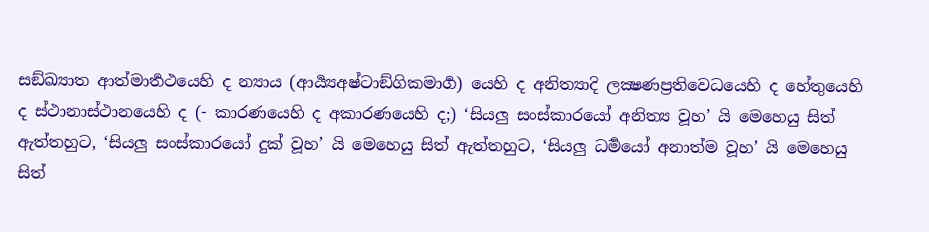සඞ්ඛ්‍යාත ආත්මාර්‍තථයෙහි ද න්‍යාය (ආර්‍ය්‍යඅෂ්ටාඞ්ගිකමාර්‍ග) යෙහි ද අනිත්‍යාදි ලක්‍ෂණප්‍රතිවෙධයෙහි ද හේතුයෙහි ද ස්ථානාස්ථානයෙහි ද (- කාරණයෙහි ද අකාරණයෙහි ද;) ‘සියලු සංස්කාරයෝ අනිත්‍ය වූහ’ යි මෙහෙයු සිත් ඇත්තහුට, ‘සියලු සංස්කාරයෝ දුක් වූහ’ යි මෙහෙයු සිත් ඇත්තහුට, ‘සියලු ධර්‍මයෝ අනාත්ම වූහ’ යි මෙහෙයු සිත්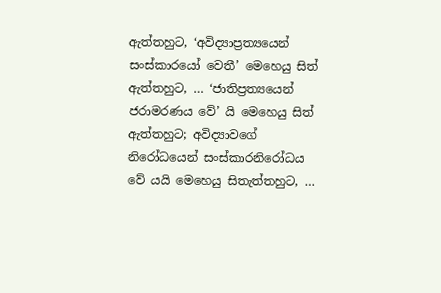ඇත්තහුට, ‘අවිද්‍යාප්‍රත්‍යයෙන් සංස්කාරයෝ වෙතී’ මෙහෙයු සිත් ඇත්තහුට, … ‘ජාතිප්‍රත්‍යයෙන් ජරාමරණය වේ’ යි මෙහෙයු සිත් ඇත්තහුට; අවිද්‍යාවගේ නිරෝධයෙන් සංස්කාරනිරෝධය වේ යයි මෙහෙයු සිතැත්තහුට, …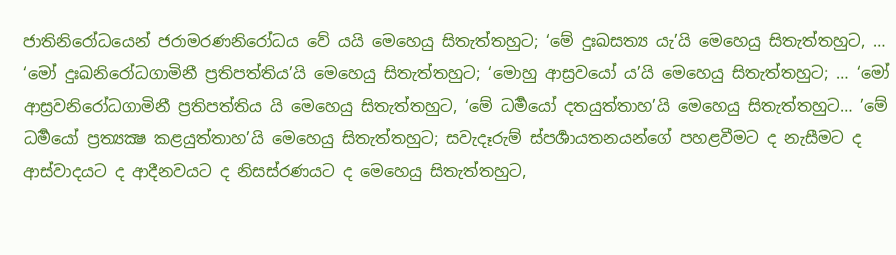ජාතිනිරෝධයෙන් ජරාමරණනිරෝධය වේ යයි මෙහෙයු සිතැත්තහුට; ‘මේ දුඃඛසත්‍ය යැ’යි මෙහෙයු සිතැත්තහුට, … ‘මෝ දුඃඛනිරෝධගාමිනී ප්‍රතිපත්තිය’යි මෙහෙයු සිතැත්තහුට; ‘මොහු ආස්‍රවයෝ ය’යි මෙහෙයු සිතැත්තහුට; … ‘මෝ ආස්‍රවනිරෝධගාමිනී ප්‍රතිපත්තිය යි මෙහෙයු සිතැත්තහුට, ‘මේ ධර්‍මයෝ දතයුත්තාහ’යි මෙහෙයු සිතැත්තහුට… ’මේ ධර්‍මයෝ ප්‍රත්‍යක්‍ෂ කළයුත්තාහ’යි මෙහෙයු සිතැත්තහුට; සවැදෑරුම් ස්පර්‍ශායතනයන්ගේ පහළවීමට ද නැසීමට ද ආස්වාදයට ද ආදීනවයට ද නිසස්රණයට ද මෙහෙයු සිතැත්තහුට,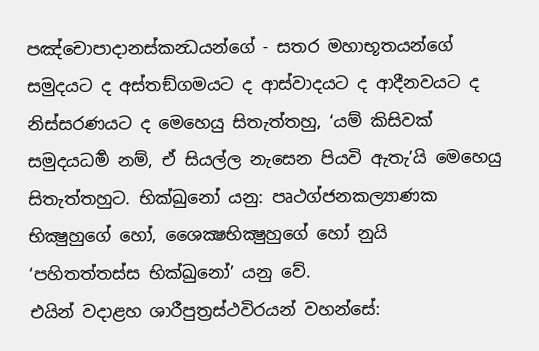පඤ්චොපාදානස්කන්‍ධයන්ගේ - සතර මහාභූතයන්ගේ සමුදයට ද අස්තඞ්ගමයට ද ආස්වාදයට ද ආදීනවයට ද නිස්සරණයට ද මෙහෙයු සිතැත්තහු, ‘යම් කිසිවක් සමුදයධර්‍ම නම්, ඒ සියල්ල නැසෙන පියවි ඇතැ’යි මෙහෙයු සිතැත්තහුට. භික්ඛුනෝ යනු: පෘථග්ජනකල්‍යාණක භික්‍ෂුහුගේ හෝ, ශෛක්‍ෂභික්‍ෂුහුගේ හෝ නුයි ‘පහිතත්තස්ස භික්ඛුනෝ’ යනු වේ.
එයින් වදාළහ ශාරීපුත්‍රස්ථවිරයන් වහන්සේ: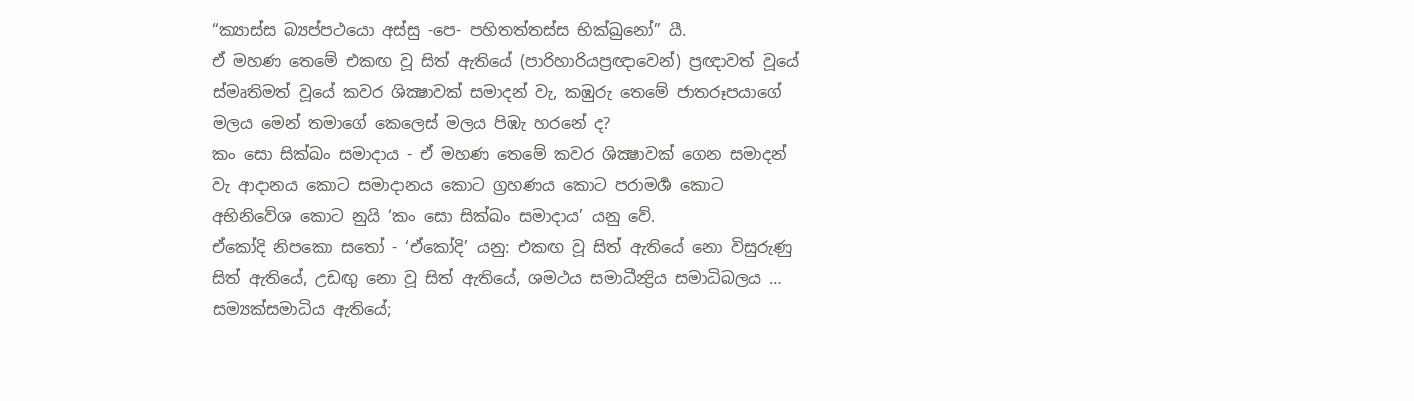“ක්‍යාස්ස බ්‍යප්පථයො අස්සු -පෙ- පහිතත්තස්ස භික්ඛුනෝ” යී.
ඒ මහණ තෙමේ එකඟ වූ සිත් ඇතියේ (පාරිහාරියප්‍රඥාවෙන්) ප්‍රඥාවත් වූයේ ස්මෘතිමත් වූයේ කවර ශික්‍ෂාවක් සමාදන් වැ, කඹුරු තෙමේ ජාතරූපයාගේ මලය මෙන් තමාගේ කෙලෙස් මලය පිඹැ හරනේ ද?
කං සො සික්ඛං සමාදාය - ඒ මහණ තෙමේ කවර ශික්‍ෂාවක් ගෙන සමාදන් වැ ආදානය කොට සමාදානය කොට ග්‍රහණය කොට පරාමර්‍ශ කොට අභිනිවේශ කොට නුයි ‘කං සො සික්ඛං සමාදාය’ යනු වේ.
ඒකෝදි නිපකො සතෝ - ‘ඒකෝදි’ යනු: එකඟ වූ සිත් ඇතියේ නො විසුරුණු සිත් ඇතියේ, උඩඟු නො වූ සිත් ඇතියේ, ශමථය සමාධීන්‍ද්‍රිය සමාධිබලය … සම්‍යක්සමාධිය ඇතියේ;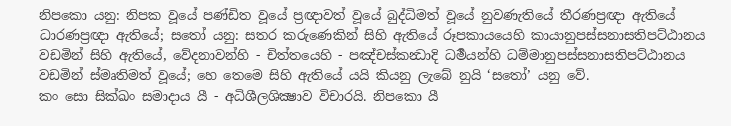නිපකො යනු: නිපක වූයේ පණ්ඩිත වූයේ ප්‍රඥාවත් වූයේ බුද්ධිමත් වූයේ නුවණැතියේ තීරණප්‍රඥා ඇතියේ ධාරණප්‍රඥා ඇතියේ; සතෝ යනු: සතර කරුණෙකින් සිහි ඇතියේ රූපකායයෙහි කායානුපස්සනාසතිපට්ඨානය වඩමින් සිහි ඇතියේ, වේදනාවන්හි - චිත්තයෙහි - පඤ්චස්කන්‍ධාදි ධර්‍මයන්හි ධම්මානුපස්සනාසතිපට්ඨානය වඩමින් ස්මෘතිමත් වූයේ; හෙ තෙමෙ සිහි ඇතියේ යයි කියනු ලැබේ නුයි ‘සතෝ’ යනු වේ.
කං සො සික්ඛං සමාදාය යී - අධිශීලශික්‍ෂාව විචාරයි. නිපකො යී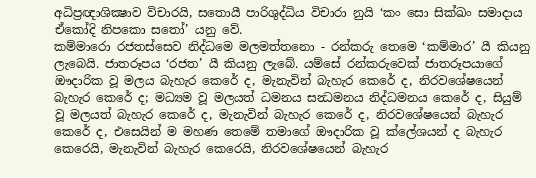අධිප්‍රඥාශික්‍ෂාව විචාරයි, සතොයී පාරිශුද්ධිය විචාරා නුයි ‘කං සො සික්ඛං සමාදාය ඒකෝදි නිපකො සතෝ’ යනු වේ.
කම්මාරො රජතස්සෙව නිද්ධමෙ මලමත්තනො - රන්කරු තෙමෙ ‘කම්මාර’ යී කියනු ලැබෙයි. ජාතරූපය ‘රජත’ යී කියනු ලැබේ. යම්සේ රන්කරුවෙක් ජාතරූපයාගේ ඖදාරික වූ මලය බැහැර කෙරේ ද, මැනැවින් බැහැර කෙරේ ද, නිරවශේෂයෙන් බැහැර කෙරේ ද; මධ්‍යම වූ මලයත් ධමනය සන්‍ධමනය නිද්ධමනය කෙරේ ද, සියුම් වූ මලයත් බැහැර කෙරේ ද, මැනැවින් බැහැර කෙරේ ද, නිරවශේෂයෙන් බැහැර කෙරේ ද, එසෙයින් ම මහණ තෙමේ තමාගේ ඖදාරික වූ ක්ලේශයන් ද බැහැර කෙරෙයි, මැනැවින් බැහැර කෙරෙයි, නිරවශේෂයෙන් බැහැර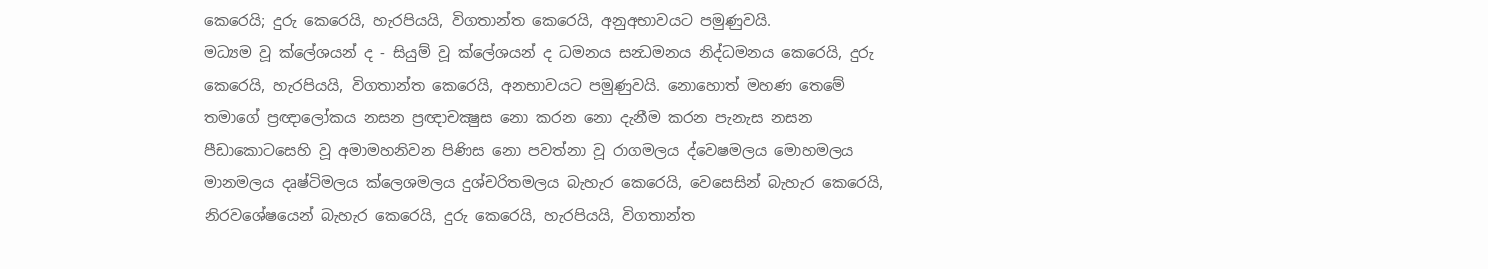කෙරෙයි; දුරු කෙරෙයි, හැරපියයි, විගතාන්ත කෙරෙයි, අනුඅභාවයට පමුණුවයි.
මධ්‍යම වූ ක්ලේශයන් ද - සියුම් වූ ක්ලේශයන් ද ධමනය සන්‍ධමනය නිද්ධමනය කෙරෙයි, දුරු කෙරෙයි, හැරපියයි, විගතාන්ත කෙරෙයි, අනභාවයට පමුණුවයි. නොහොත් මහණ තෙමේ තමාගේ ප්‍රඥාලෝකය නසන ප්‍රඥාචක්‍ෂුස නො කරන නො දැනීම කරන පැනැස නසන පීඩාකොටසෙහි වූ අමාමහනිවන පිණිස නො පවත්නා වූ රාගමලය ද්වෙෂමලය මොහමලය මානමලය දෘෂ්ටිමලය ක්ලෙශමලය දුශ්චරිතමලය බැහැර කෙරෙයි, වෙසෙසින් බැහැර කෙරෙයි, නිරවශේෂයෙන් බැහැර කෙරෙයි, දුරු කෙරෙයි, හැරපියයි, විගතාන්ත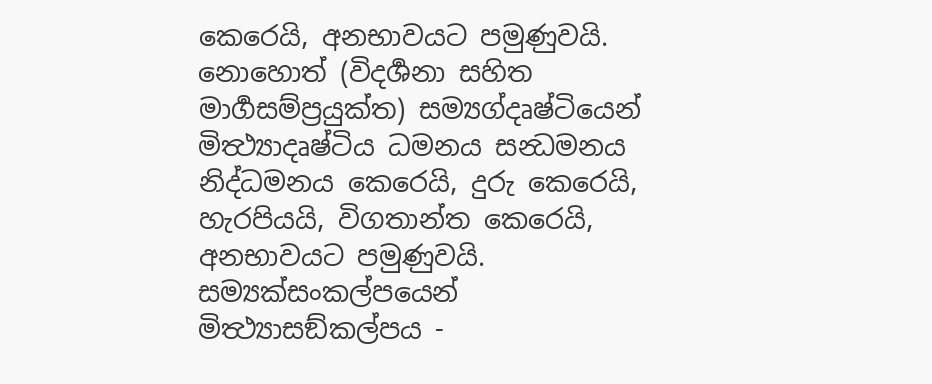කෙරෙයි, අනභාවයට පමුණුවයි. නොහොත් (විදර්‍ශනා සහිත මාර්‍ගසම්ප්‍රයුක්ත) සම්‍යග්දෘෂ්ටියෙන් මිත්‍ථ්‍යාදෘෂ්ටිය ධමනය සන්‍ධමනය නිද්ධමනය කෙරෙයි, දුරු කෙරෙයි, හැරපියයි, විගතාන්ත කෙරෙයි, අනභාවයට පමුණුවයි. සම්‍යක්සංකල්පයෙන් මිත්‍ථ්‍යාසඞ්කල්පය -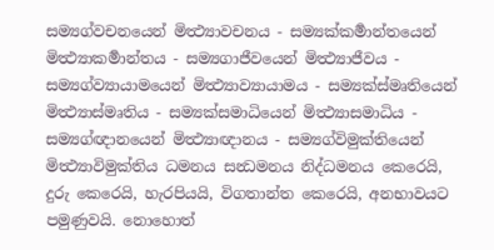සම්‍යග්වචනයෙන් මිත්‍ථ්‍යාවචනය - සම්‍යක්කර්‍මාන්තයෙන් මිත්‍ථ්‍යාකර්‍මාන්තය - සම්‍යගාජීවයෙන් මිත්‍ථ්‍යාජීවය - සම්‍යග්ව්‍යායාමයෙන් මිත්‍ථ්‍යාව්‍යායාමය - සම්‍යක්ස්මෘතියෙන් මිත්‍ථ්‍යාස්මෘතිය - සම්‍යක්සමාධියෙන් මිත්‍ථ්‍යාසමාධිය - සම්‍යග්ඥානයෙන් මිත්‍ථ්‍යාඥානය - සම්‍යග්විමුක්තියෙන් මිත්‍ථ්‍යාවිමුක්තිය ධමනය සන්‍ධමනය නිද්ධමනය කෙරෙයි, දුරු කෙරෙයි, හැරපියයි, විගතාන්ත කෙරෙයි, අනභාවයට පමුණුවයි. නොහොත්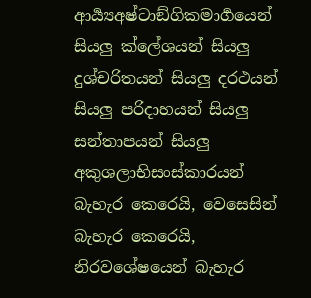ආර්‍ය්‍යඅෂ්ටාඞ්ගිකමාර්‍ගයෙන් සියලු ක්ලේශයන් සියලු දුශ්චරිතයන් සියලු දරථයන් සියලු පරිදාහයන් සියලු සන්තාපයන් සියලු අකුශලාභිසංස්කාරයන් බැහැර කෙරෙයි, වෙසෙසින් බැහැර කෙරෙයි, නිරවශේෂයෙන් බැහැර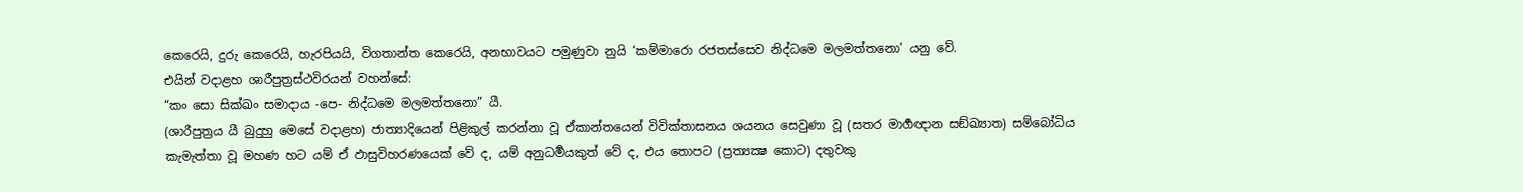කෙරෙයි, දුරු කෙරෙයි, හැරපියයි, විගතාන්ත කෙරෙයි, අනභාවයට පමුණුවා නුයි ‘කම්මාරො රජතස්සෙව නිද්ධමෙ මලමත්තනො’ යනු වේ.
එයින් වදාළහ ශාරීපුත්‍රස්ථවිරයන් වහන්සේ:
“කං සො සික්ඛං සමාදාය -පෙ- නිද්ධමෙ මලමත්තනො” යී.
(ශාරීපුත්‍රය යී බුදුහු මෙසේ වදාළහ) ජාත්‍යාදියෙන් පිළිකුල් කරන්නා වූ ඒකාන්තයෙන් විවික්තාසනය ශයනය සෙවුණා වූ (සතර මාර්‍ගඥාන සඞ්ඛ්‍යාත) සම්බෝධිය කැමැත්තා වූ මහණ හට යම් ඒ ඵාසුවිහරණයෙක් වේ ද, යම් අනුධර්‍මයකුත් වේ ද, එය තොපට (ප්‍රත්‍යක්‍ෂ කොට) දතුවකු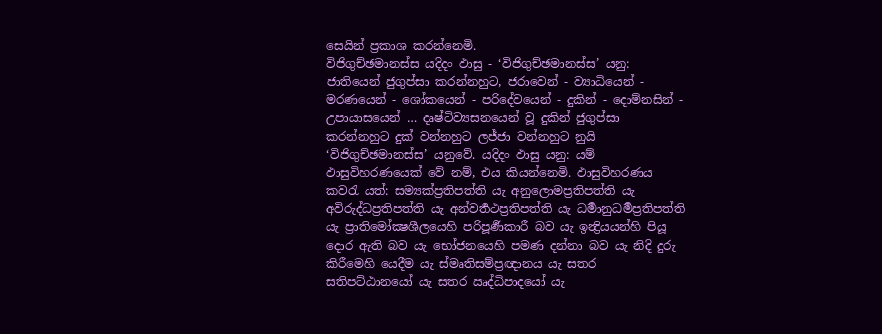සෙයින් ප්‍රකාශ කරන්නෙමි.
විජිගුච්ඡමානස්ස යදිදං ඵාසු - ‘විජිගුච්ඡමානස්ස’ යනු: ජාතියෙන් ජුගුප්සා කරන්නහුට, ජරාවෙන් - ව්‍යාධියෙන් - මරණයෙන් - ශෝකයෙන් - පරිදේවයෙන් - දුකින් - දොම්නසින් - උපායාසයෙන් … දෘෂ්ටිව්‍යසනයෙන් වූ දුකින් ජුගුප්සා කරන්නහුට දුක් වන්නහුට ලජ්ජා වන්නහුට නුයි ‘විජිගුච්ඡමානස්ස’ යනුවේ. යදිදං ඵාසු යනු: යම් ඵාසුවිහරණයෙක් වේ නම්, එය කියන්නෙමි. ඵාසුවිහරණය කවරැ යත්: සම්‍යක්ප්‍රතිපත්ති යැ අනුලොමප්‍රතිපත්ති යැ අවිරුද්ධප්‍රතිපත්ති යැ අන්වර්‍තථප්‍රතිපත්ති යැ ධර්‍මානුධර්‍මප්‍රතිපත්ති යැ ප්‍රාතිමෝක්‍ෂශීලයෙහි පරිපූර්‍ණකාරී බව යැ ඉන්‍ද්‍රියයන්හි පියූ දොර ඇති බව යැ භෝජනයෙහි පමණ දන්නා බව යැ නිදි දුරු කිරීමෙහි යෙදීම යැ ස්මෘතිසම්ප්‍රඥානය යැ සතර සතිපට්ඨානයෝ යැ සතර ඍද්ධිපාදයෝ යැ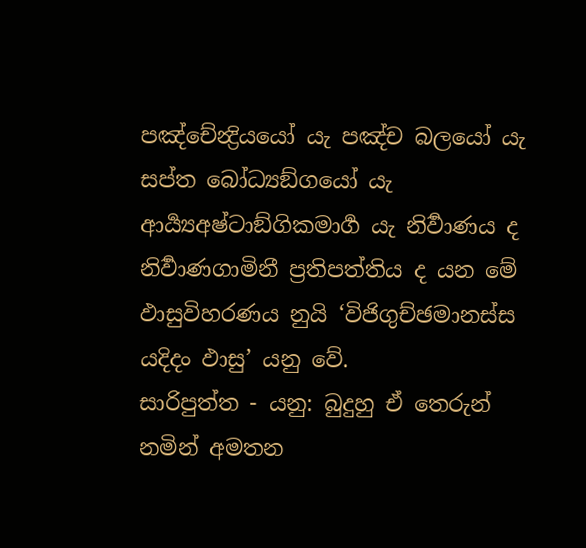පඤ්චේන්‍ද්‍රියයෝ යැ පඤ්ච බලයෝ යැ සප්ත බෝධ්‍යඞ්ගයෝ යැ ආර්‍ය්‍යඅෂ්ටාඞ්ගිකමාර්‍ග යැ නිර්‍වාණය ද නිර්‍වාණගාමිනී ප්‍රතිපත්තිය ද යන මේ ඵාසුවිහරණය නුයි ‘විජිගුච්ඡමානස්ස යදිදං ඵාසු’ යනු වේ.
සාරිපුත්ත - යනු: බුදුහු ඒ තෙරුන් නමින් අමතන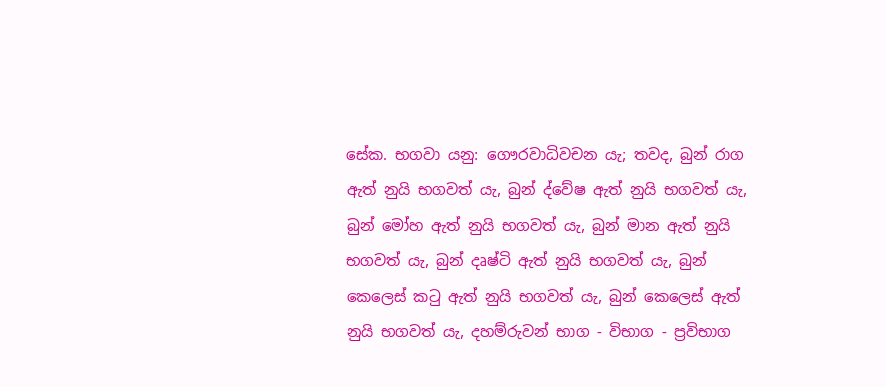සේක. භගවා යනු: ගෞරවාධිවචන යැ; තවද, බුන් රාග ඇත් නුයි භගවත් යැ, බුන් ද්වේෂ ඇත් නුයි භගවත් යැ, බුන් මෝහ ඇත් නුයි භගවත් යැ, බුන් මාන ඇත් නුයි භගවත් යැ, බුන් දෘෂ්ටි ඇත් නුයි භගවත් යැ, බුන් කෙලෙස් කටු ඇත් නුයි භගවත් යැ, බුන් කෙලෙස් ඇත් නුයි භගවත් යැ, දහම්රුවන් භාග - විභාග - ප්‍රවිභාග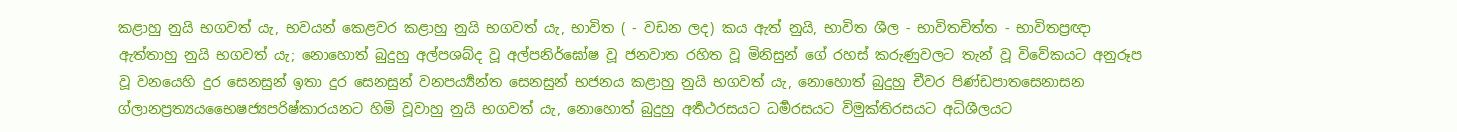කළාහු නුයි භගවත් යැ, භවයන් කෙළවර කළාහු නුයි භගවත් යැ, භාවිත ( - වඩන ලද) කය ඇත් නුයි, භාවිත ශීල - භාවිතචිත්ත - භාවිතප්‍රඥා ඇත්තාහු නුයි භගවත් යැ; නොහොත් බුදුහු අල්පශබ්ද වූ අල්පනිර්ඝෝෂ වූ ජනවාත රහිත වූ මිනිසුන් ගේ රහස් කරුණුවලට තැන් වූ විවේකයට අනුරූප වූ වනයෙහි දුර සෙනසුන් ඉතා දුර සෙනසුන් වනපර්‍ය්‍යන්ත සෙනසුන් භජනය කළාහු නුයි භගවත් යැ, නොහොත් බුදුහු චීවර පිණ්ඩපාතසෙනාසන ග්ලානප්‍රත්‍යයභෛෂජ්‍යපරිෂ්කාරයනට හිමි වූවාහු නුයි භගවත් යැ, නොහොත් බුදුහු අර්‍තථරසයට ධර්‍මරසයට විමුක්තිරසයට අධිශීලයට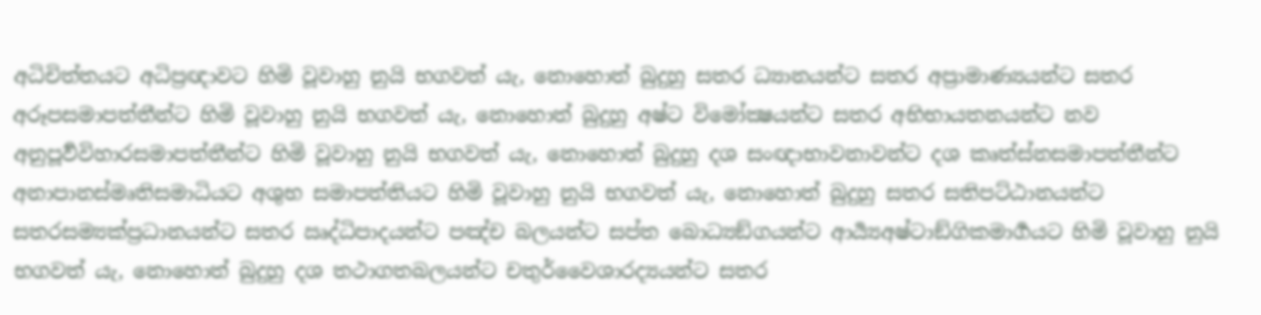අධිචිත්තයට අධිප්‍රඥාවට හිමි වූවාහු නුයි භගවත් යැ, නොහොත් බුදුහු සතර ධ්‍යානයන්ට සතර අප්‍රාමාණ්‍යයන්ට සතර අරූපසමාපත්තීන්ට හිමි වූවාහු නුයි භගවත් යැ, නොහොත් බුදුහු අෂ්ට විමෝක්‍ෂයන්ට සතර අභිභායතනයන්ට නව අනුපූර්‍වවිහාරසමාපත්තීන්ට හිමි වූවාහු නුයි භගවත් යැ, නොහොත් බුදුහු දශ සංඥාභාවනාවන්ට දශ කෘත්ස්නසමාපත්තීන්ට අනාපානස්මෘතිසමාධියට අශුභ සමාපත්තියට හිමි වූවාහු නුයි භගවත් යැ, නොහොත් බුදුහු සතර සතිපට්ඨානයන්ට සතරසම්‍යක්ප්‍රධානයන්ට සතර ඍද්ධිපාදයන්ට පඤ්ච බලයන්ට සප්ත බොධ්‍යඞ්ගයන්ට ආර්‍ය්‍යඅෂ්ටාඞ්ගිකමාර්‍ගයට හිමි වූවාහු නුයි භගවත් යැ, නොහොත් බුදුහු දශ තථාගතබලයන්ට චතුර්වෛශාරද්‍යයන්ට සතර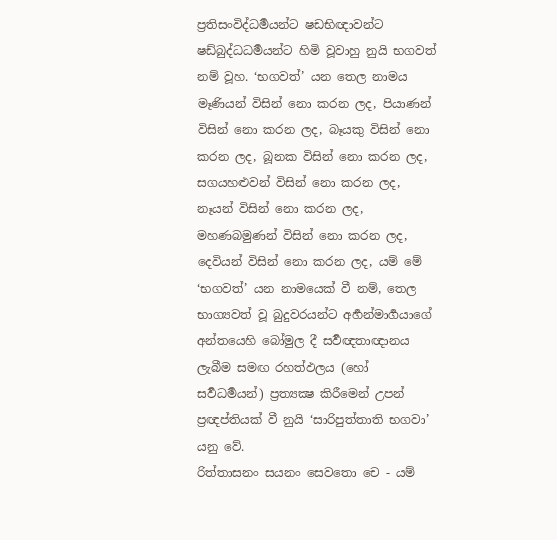ප්‍රතිසංවිද්ධර්‍මයන්ට ෂඩභිඥාවන්ට ෂඩ්බුද්ධධර්‍මයන්ට හිමි වූවාහු නුයි භගවත් නම් වූහ. ‘භගවත්’ යන තෙල නාමය මෑණියන් විසින් නො කරන ලද, පියාණන් විසින් නො කරන ලද, බෑයකු විසින් නො කරන ලද, බූනක විසින් නො කරන ලද, සගයහළුවන් විසින් නො කරන ලද, නෑයන් විසින් නො කරන ලද, මහණබමුණන් විසින් නො කරන ලද, දෙවියන් විසින් නො කරන ලද, යම් මේ ‘භගවත්’ යන නාමයෙක් වී නම්, තෙල භාග්‍යවත් වූ බුදුවරයන්ට අර්‍හන්මාර්‍ගයාගේ අන්තයෙහි බෝමුල දී සර්‍වඥතාඥානය ලැබීම සමඟ රහත්ඵලය (හෝ සර්‍වධර්‍මයන්) ප්‍රත්‍යක්‍ෂ කිරීමෙන් උපන් ප්‍රඥප්තියක් වී නුයි ‘සාරිපුත්තාති භගවා’ යනු වේ.
රිත්තාසනං සයනං සෙවතො චෙ - යම්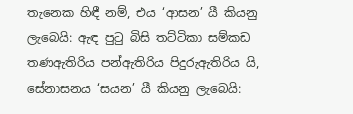තැනෙක හිඳී නම්, එය ‘ආසන’ යී කියනු ලැබෙයි: ඇඳ පුටු බිසි තට්ටිකා සම්කඩ තණඇතිරිය පන්ඇතිරිය පිදුරුඇතිරිය යි, සේනාසනය ‘සයන’ යී කියනු ලැබෙයි: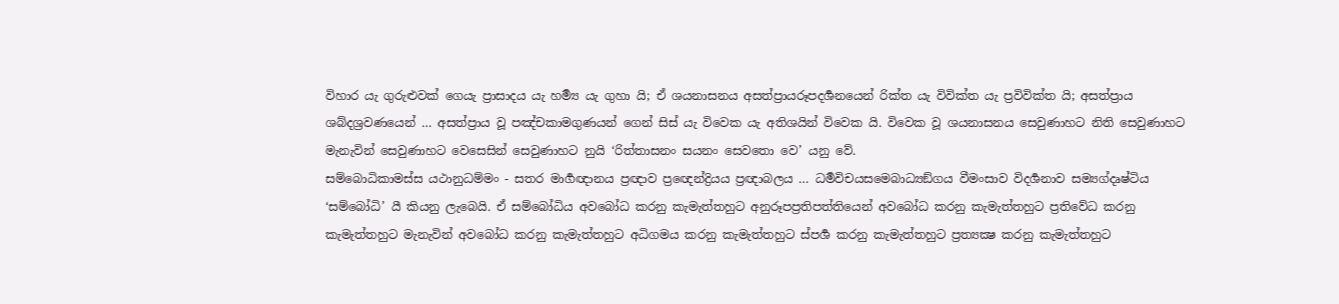විහාර යැ ගුරුළුවක් ගෙයැ ප්‍රාසාදය යැ හර්‍ම්‍ය යැ ගුහා යි; ඒ ශයනාසනය අසත්ප්‍රායරූපදර්‍ශනයෙන් රික්ත යැ විවික්ත යැ ප්‍රවිවික්ත යි; අසත්ප්‍රාය ශබ්දශ්‍රවණයෙන් … අසත්ප්‍රාය වූ පඤ්චකාමගුණයන් ගෙන් සිස් යැ විවෙක යැ අතිශයින් විවෙක යි. විවෙක වූ ශයනාසනය සෙවුණාහට නිති සෙවුණාහට මැනැවින් සෙවුණාහට වෙසෙසින් සෙවුණාහට නුයි ‘රිත්තාසනං සයනං සෙවතො වෙ’ යනු වේ.
සම්බොධිකාමස්ස යථානුධම්මං - සතර මාර්‍ගඥානය ප්‍රඥාව ප්‍රඥෙන්ද්‍රියය ප්‍රඥාබලය … ධර්‍මවිචයසමෙබාධ්‍යඞ්ගය වීමංසාව විදර්‍ශනාව සම්‍යග්දෘෂ්ටිය ‘සම්බෝධි’ යී කියනු ලැබෙයි. ඒ සම්බෝධිය අවබෝධ කරනු කැමැත්තහුට අනුරූපප්‍රතිපත්තියෙන් අවබෝධ කරනු කැමැත්තහුට ප්‍රතිවේධ කරනු කැමැත්තහුට මැනැවින් අවබෝධ කරනු කැමැත්තහුට අධිගමය කරනු කැමැත්තහුට ස්පර්‍ශ කරනු කැමැත්තහුට ප්‍රත්‍යක්‍ෂ කරනු කැමැත්තහුට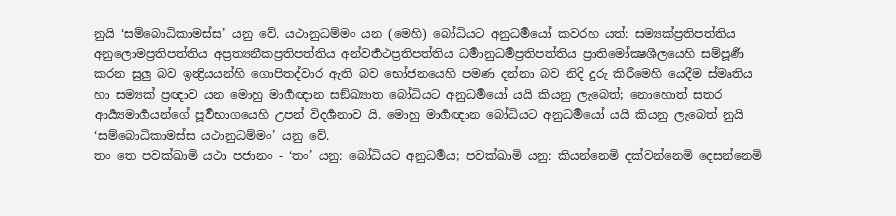නුයි ‘සම්බොධිකාමස්ස’ යනු වේ. යථානුධම්මං යන (මෙහි) බෝධියට අනුධර්‍මයෝ කවරහ යත්: සම්‍යක්ප්‍රතිපත්තිය අනුලොමප්‍රතිපත්තිය අප්‍රත්‍යනීකප්‍රතිපත්තිය අන්වර්‍තථප්‍රතිපත්තිය ධර්‍මානුධර්‍මප්‍රතිපත්තිය ප්‍රාතිමෝක්‍ෂශීලයෙහි සම්පූර්‍ණ කරන සුලු බව ඉන්‍ද්‍රියයන්හි ගොපිතද්වාර ඇති බව භෝජනයෙහි පමණ දන්නා බව නිදි දුරු කිරීමෙහි යෙදීම ස්මෘතිය හා සම්‍යක් ප්‍රඥාව යන මොහු මාර්‍ගඥාන සඞ්ඛ්‍යාත බෝධියට අනුධර්‍මයෝ යයි කියනු ලැබෙත්; නොහොත් සතර ආර්‍ය්‍යමාර්‍ගයන්ගේ පූර්‍වභාගයෙහි උපන් විදර්‍ශනාව යි. මොහු මාර්‍ගඥාන බෝධියට අනුධර්‍මයෝ යයි කියනු ලැබෙත් නුයි ‘සම්බොධිකාමස්ස යථානුධම්මං’ යනු වේ.
තං තෙ පවක්ඛාමි යථා පජානං - ‘තං’ යනු: බෝධියට අනුධර්‍මය; පවක්ඛාමි යනු: කියන්නෙමි දක්වන්නෙමි දෙසන්නෙමි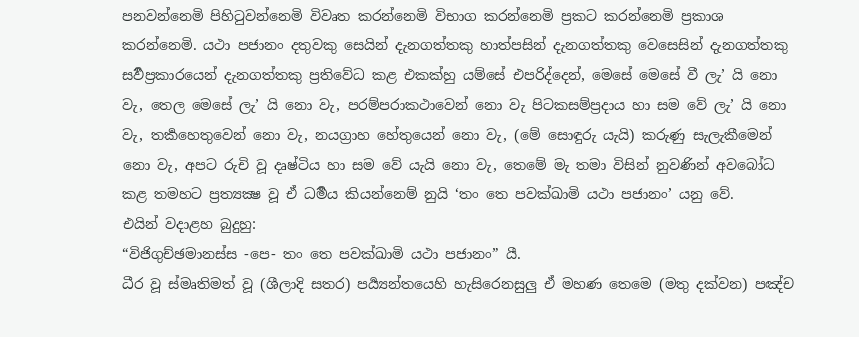පනවන්නෙමි පිහිටුවන්නෙමි විවෘත කරන්නෙමි විභාග කරන්නෙමි ප්‍රකට කරන්නෙමි ප්‍රකාශ කරන්නෙමි. යථා පජානං දතුවකු සෙයින් දැනගත්තකු හාත්පසින් දැනගත්තකු වෙසෙසින් දැනගත්තකු සර්‍වප්‍රකාරයෙන් දැනගත්තකු ප්‍රතිවේධ කළ එකක්හු යම්සේ එපරිද්දෙන්, මෙසේ මෙසේ වී ලැ’ යි නො වැ, තෙල මෙසේ ලැ’ යි නො වැ, පරම්පරාකථාවෙන් නො වැ පිටකසම්ප්‍රදාය හා සම වේ ලැ’ යි නො වැ, තර්‍කහෙතුවෙන් නො වැ, නයග්‍රාහ හේතුයෙන් නො වැ, (මේ සොඳුරු යැයි) කරුණු සැලැකීමෙන් නො වැ, අපට රුචි වූ දෘෂ්ටිය හා සම වේ යැයි නො වැ, තෙමේ මැ තමා විසින් නුවණින් අවබෝධ කළ තමහට ප්‍රත්‍යක්‍ෂ වූ ඒ ධර්‍මය කියන්නෙම් නුයි ‘තං තෙ පවක්ඛාමි යථා පජානං’ යනු වේ.
එයින් වදාළහ බුදුහු:
“විජිගුච්ඡමානස්ස -පෙ- තං තෙ පවක්ඛාමි යථා පජානං” යී.
ධීර වූ ස්මෘතිමත් වූ (ශීලාදි සතර) පර්‍ය්‍යන්තයෙහි හැසිරෙනසුලු ඒ මහණ තෙමෙ (මතු දක්වන) පඤ්ච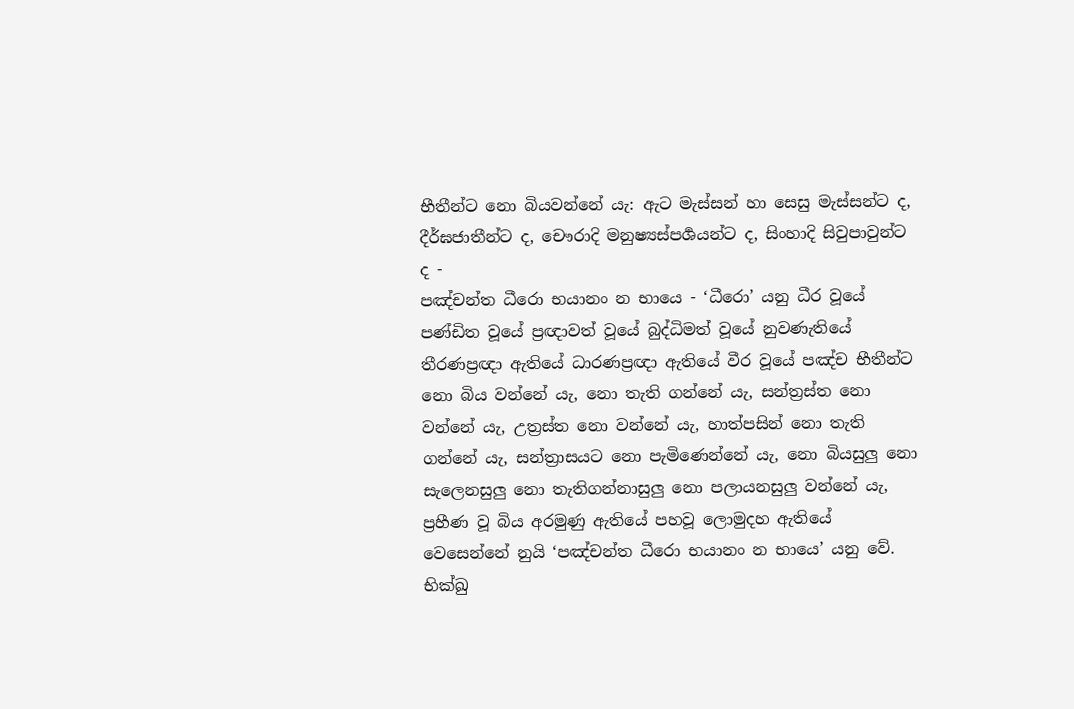භීතීන්ට නො බියවන්නේ යැ: ඇට මැස්සන් හා සෙසු මැස්සන්ට ද, දීර්ඝජාතීන්ට ද, චෞරාදි මනුෂ්‍යස්පර්‍ශයන්ට ද, සිංහාදි සිවුපාවුන්ට ද -
පඤ්චන්ත ධීරො භයානං න භායෙ - ‘ධීරො’ යනු ධීර වූයේ පණ්ඩිත වූයේ ප්‍රඥාවත් වූයේ බුද්ධිමත් වූයේ නුවණැතියේ තීරණප්‍රඥා ඇතියේ ධාරණප්‍රඥා ඇතියේ වීර වූයේ පඤ්ච භීතීන්ට නො බිය වන්නේ යැ, නො තැති ගන්නේ යැ, සන්ත්‍රස්ත නො වන්නේ යැ, උත්‍රස්ත නො වන්නේ යැ, හාත්පසින් නො තැති ගන්නේ යැ, සන්ත්‍රාසයට නො පැමිණෙන්නේ යැ, නො බියසුලු නො සැලෙනසුලු නො තැතිගන්නාසුලු නො පලායනසුලු වන්නේ යැ, ප්‍රහීණ වූ බිය අරමුණු ඇතියේ පහවූ ලොමුදහ ඇතියේ වෙසෙන්නේ නුයි ‘පඤ්චන්ත ධීරො භයානං න භායෙ’ යනු වේ.
භික්ඛු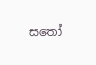සතෝ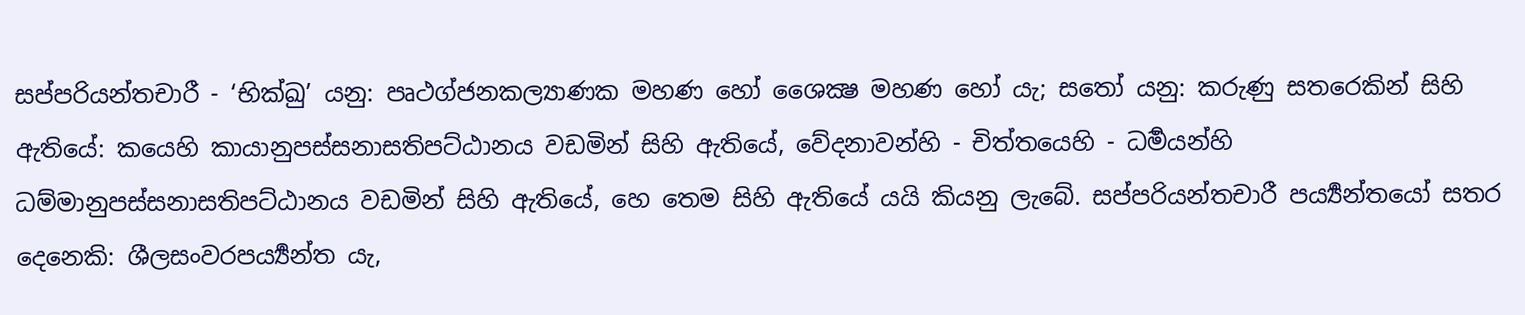සප්පරියන්තචාරී - ‘භික්ඛු’ යනු: පෘථග්ජනකල්‍යාණක මහණ හෝ ශෛක්‍ෂ මහණ හෝ යැ; සතෝ යනු: කරුණු සතරෙකින් සිහි ඇතියේ: කයෙහි කායානුපස්සනාසතිපට්ඨානය වඩමින් සිහි ඇතියේ, වේදනාවන්හි - චිත්තයෙහි - ධර්‍මයන්හි ධම්මානුපස්සනාසතිපට්ඨානය වඩමින් සිහි ඇතියේ, හෙ තෙම සිහි ඇතියේ යයි කියනු ලැබේ. සප්පරියන්තචාරී පර්‍ය්‍යන්තයෝ සතර දෙනෙකි: ශීලසංවරපර්‍ය්‍යන්ත යැ,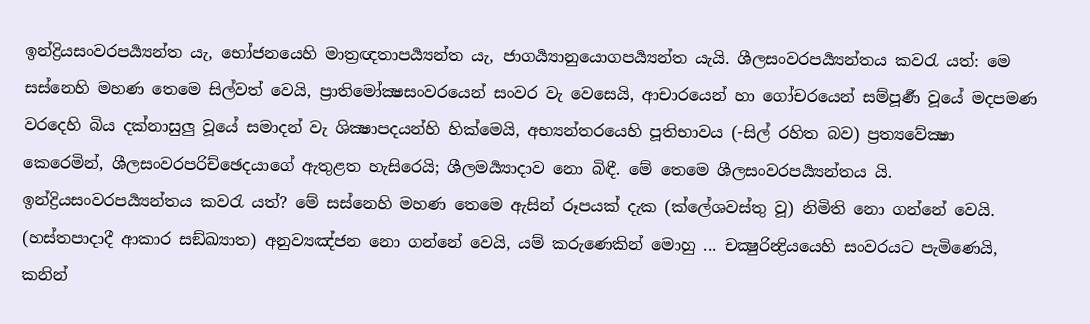ඉන්ද්‍රියසංවරපර්‍ය්‍යන්ත යැ, භෝජනයෙහි මාත්‍රඥතාපර්‍ය්‍යන්ත යැ, ජාගර්‍ය්‍යානුයොගපර්‍ය්‍යන්ත යැයි. ශීලසංවරපර්‍ය්‍යන්තය කවරැ යත්: මෙ සස්නෙහි මහණ තෙමෙ සිල්වත් වෙයි, ප්‍රාතිමෝක්‍ෂසංවරයෙන් සංවර වැ වෙසෙයි, ආචාරයෙන් හා ගෝචරයෙන් සම්පූර්‍ණ වූයේ මදපමණ වරදෙහි බිය දක්නාසුලු වූයේ සමාදන් වැ ශික්‍ෂාපදයන්හි හික්මෙයි, අභ්‍යන්තරයෙහි පූතිභාවය (-සිල් රහිත බව) ප්‍රත්‍යවේක්‍ෂා කෙරෙමින්, ශීලසංවරපරිච්ඡෙදයාගේ ඇතුළත හැසිරෙයි; ශීලමර්‍ය්‍යාදාව නො බිඳී. මේ තෙමෙ ශීලසංවරපර්‍ය්‍යන්තය යි. ඉන්ද්‍රියසංවරපර්‍ය්‍යන්තය කවරැ යත්? මේ සස්නෙහි මහණ තෙමෙ ඇසින් රූපයක් දැක (ක්ලේශවස්තු වූ) නිමිති නො ගන්නේ වෙයි. (හස්තපාදාදී ආකාර සඞ්ඛ්‍යාත) අනුව්‍යඤ්ජන නො ගන්නේ වෙයි, යම් කරුණෙකින් මොහු ... චක්‍ෂුරින්‍ද්‍රියයෙහි සංවරයට පැමිණෙයි, කනින්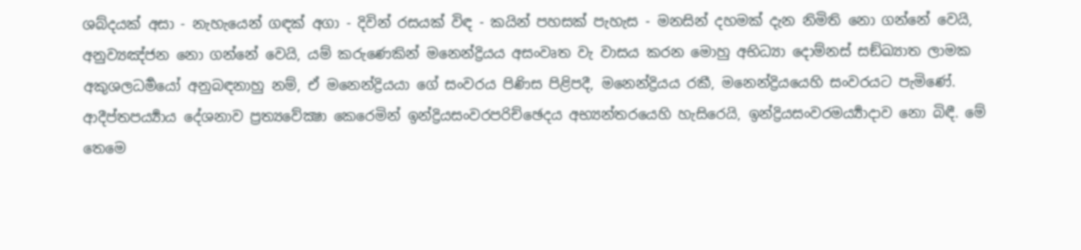ශබ්දයක් අසා - නැහැයෙන් ගඳක් අගා - දිවින් රසයක් විඳ - කයින් පහසක් පැහැස - මනසින් දහමක් දැන නිමිති නො ගන්නේ වෙයි, අනුව්‍යඤ්ජන නො ගන්නේ වෙයි, යම් කරුණෙකින් මනෙන්ද්‍රියය අසංවෘත වැ වාසය කරන මොහු අභිධ්‍යා දොම්නස් සඞ්ඛ්‍යාත ලාමක අකුශලධර්‍මයෝ අනුබඳනාහු නම්, ඒ මනෙන්ද්‍රියයා ගේ සංවරය පිණිස පිළිපදී, මනෙන්ද්‍රියය රකී, මනෙන්ද්‍රියයෙහි සංවරයට පැමිණේ. ආදීප්තපර්‍ය්‍යාය දේශනාව ප්‍රත්‍යවේක්‍ෂා කෙරෙමින් ඉන්ද්‍රියසංවරපරිච්ඡෙදය අභ්‍යන්තරයෙහි හැසිරෙයි, ඉන්ද්‍රියසංවරමර්‍ය්‍යාදාව නො බිඳී. මේ තෙමෙ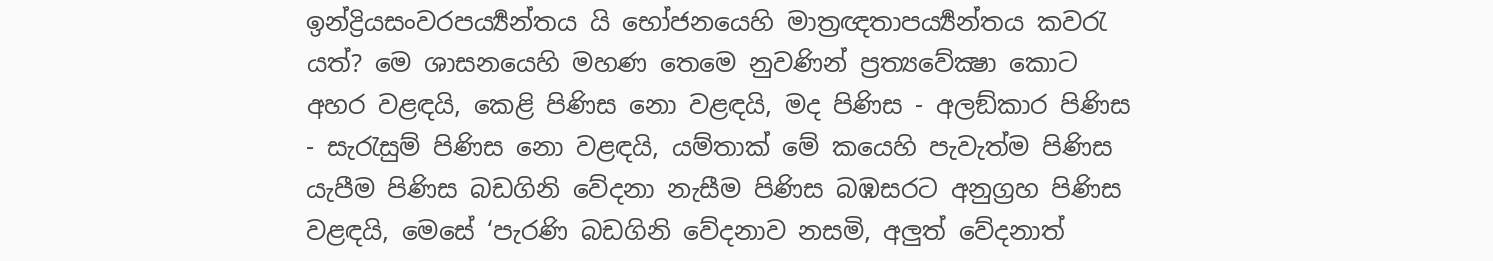ඉන්ද්‍රියසංවරපර්‍ය්‍යන්තය යි භෝජනයෙහි මාත්‍රඥතාපර්‍ය්‍යන්තය කවරැ යත්? මෙ ශාසනයෙහි මහණ තෙමෙ නුවණින් ප්‍රත්‍යවේක්‍ෂා කොට අහර වළඳයි, කෙළි පිණිස නො වළඳයි, මද පිණිස - අලඞ්කාර පිණිස - සැරැසුම් පිණිස නො වළඳයි, යම්තාක් මේ කයෙහි පැවැත්ම පිණිස යැපීම පිණිස බඩගිනි වේදනා නැසීම පිණිස බඹසරට අනුග්‍රහ පිණිස වළඳයි, මෙසේ ‘පැරණි බඩගිනි වේදනාව නසමි, අලුත් වේදනාත්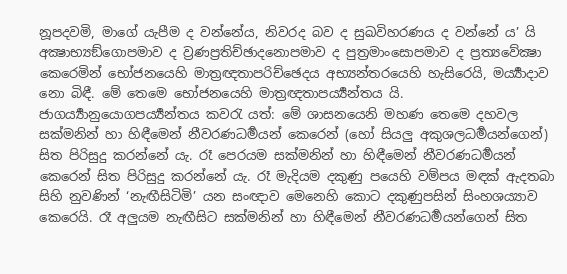නූපදවමි, මාගේ යැපීම ද වන්නේය, නිවරද බව ද සුඛවිහරණය ද වන්නේ ය’ යි අක්‍ෂාභ්‍යඞ්ගොපමාව ද ව්‍රණප්‍රතිච්ඡාදනොපමාව ද පුත්‍රමාංසොපමාව ද ප්‍රත්‍යවේක්‍ෂා කෙරෙමින් භෝජනයෙහි මාත්‍රඥතාපරිච්ඡෙදය අභ්‍යන්තරයෙහි හැසිරෙයි, මර්‍ය්‍යාදාව නො බිඳී. මේ තෙමෙ භෝජනයෙහි මාත්‍රඥතාපර්‍ය්‍යන්තය යි.
ජාගර්‍ය්‍යානුයොගපර්‍ය්‍යන්තය කවරැ යත්: මේ ශාසනයෙනි මහණ තෙමෙ දහවල සක්මනින් හා හිඳීමෙන් නීවරණධර්‍මයන් කෙරෙන් (හෝ සියලු අකුශලධර්‍මයන්ගෙන්) සිත පිරිසුදු කරන්නේ යැ. රෑ පෙරයම සක්මනින් හා හිඳීමෙන් නීවරණධර්‍මයන් කෙරෙන් සිත පිරිසුදු කරන්නේ යැ. රෑ මැදියම දකුණු පයෙහි වම්පය මඳක් ඇදතබා සිහි නුවණින් ‘නැඟීසිටිමි’ යන සංඥාව මෙනෙහි කොට දකුණුපසින් සිංහශය්‍යාව කෙරෙයි. රෑ අලුයම නැඟීසිට සක්මනින් හා හිඳීමෙන් නීවරණධර්‍මයන්ගෙන් සිත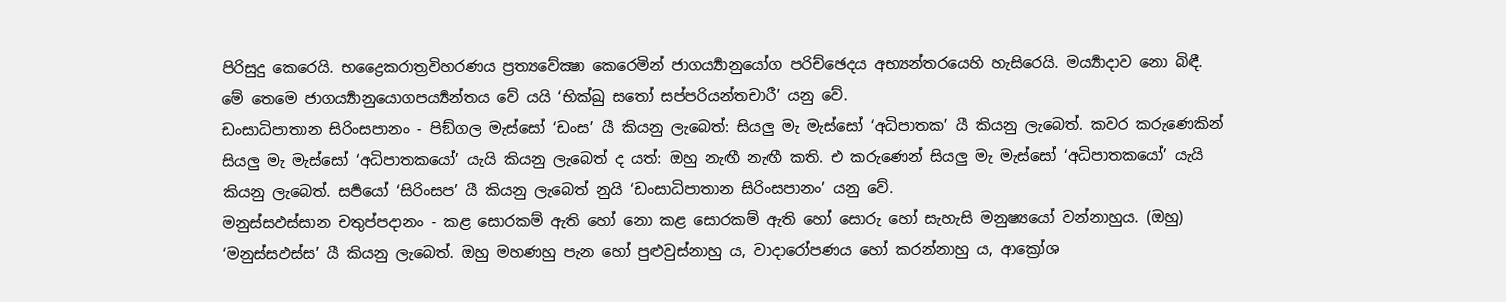පිරිසුදු කෙරෙයි. භද්‍රෛකරාත්‍රවිහරණය ප්‍රත්‍යවේක්‍ෂා කෙරෙමින් ජාගර්‍ය්‍යානුයෝග පරිච්ඡෙදය අභ්‍යන්තරයෙහි හැසිරෙයි. මර්‍ය්‍යාදාව නො බිඳී. මේ තෙමෙ ජාගර්‍ය්‍යානුයොගපර්‍ය්‍යන්තය වේ යයි ‘භික්ඛු සතෝ සප්පරියන්තචාරී’ යනු වේ.
ඩංසාධිපාතාන සිරිංසපානං - පිඞ්ගල මැස්සෝ ‘ඩංස’ යී කියනු ලැබෙත්: සියලු මැ මැස්සෝ ‘අධිපාතක’ යී කියනු ලැබෙත්. කවර කරුණෙකින් සියලු මැ මැස්සෝ ‘අධිපාතකයෝ’ යැයි කියනු ලැබෙත් ද යත්: ඔහු නැඟී නැඟී කති. එ කරුණෙන් සියලු මැ මැස්සෝ ‘අධිපාතකයෝ’ යැයි කියනු ලැබෙත්. සර්‍පයෝ ‘සිරිංසප’ යී කියනු ලැබෙත් නුයි ‘ඩංසාධිපාතාන සිරිංසපානං’ යනු වේ.
මනුස්සඵස්සාන චතුප්පදානං - කළ සොරකම් ඇති හෝ නො කළ සොරකම් ඇති හෝ සොරු හෝ සැහැසි මනුෂ්‍යයෝ වන්නාහුය. (ඔහු) ‘මනුස්සඵස්ස’ යී කියනු ලැබෙත්. ඔහු මහණහු පැන හෝ පුළුවුස්නාහු ය, වාදාරෝපණය හෝ කරන්නාහු ය, ආක්‍රෝශ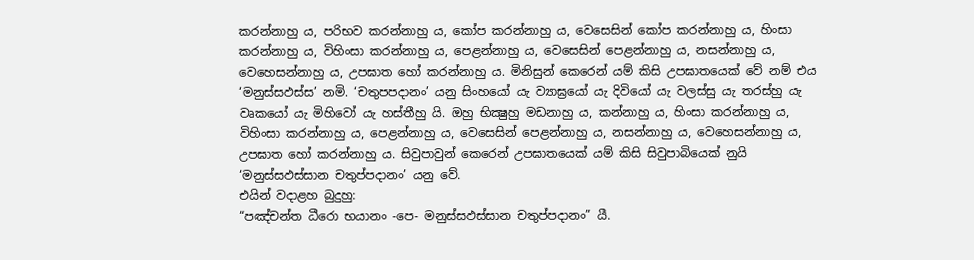කරන්නාහු ය, පරිභව කරන්නාහු ය, කෝප කරන්නාහු ය, වෙසෙසින් කෝප කරන්නාහු ය, හිංසා කරන්නාහු ය, විහිංසා කරන්නාහු ය, පෙළන්නාහු ය, වෙසෙසින් පෙළන්නාහු ය, නසන්නාහු ය, වෙහෙසන්නාහු ය, උපඝාත හෝ කරන්නාහු ය. මිනිසුන් කෙරෙන් යම් කිසි උපඝාතයෙක් වේ නම් එය ‘මනුස්සඵස්ස’ නමි. ‘චතුපපදානං’ යනු සිංහයෝ යැ ව්‍යාඝ්‍රයෝ යැ දිවියෝ යැ වලස්සු යැ තරස්හු යැ වෘකයෝ යැ මිහිවෝ යැ හස්තීහු යි. ඔහු භික්‍ෂුහු මඩනාහු ය, කන්නාහු ය, හිංසා කරන්නාහු ය, විහිංසා කරන්නාහු ය, පෙළන්නාහු ය, වෙසෙසින් පෙළන්නාහු ය, නසන්නාහු ය, වෙහෙසන්නාහු ය, උපඝාත හෝ කරන්නාහු ය. සිවුපාවුන් කෙරෙන් උපඝාතයෙක් යම් කිසි සිවුපාබියෙක් නුයි ‘මනුස්සඵස්සාන චතුප්පදානං’ යනු වේ.
එයින් වදාළහ බුදුහු:
“පඤ්චන්ත ධීරො භයානං -පෙ- මනුස්සඵස්සාන චතුප්පදානං” යී.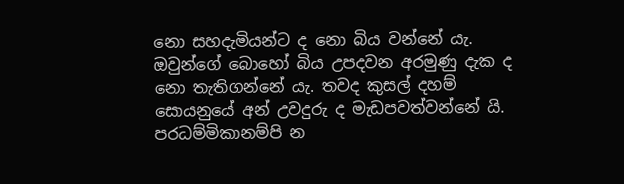නො සහදැමියන්ට ද නො බිය වන්නේ යැ. ඔවුන්ගේ බොහෝ බිය උපදවන අරමුණු දැක ද නො තැතිගන්නේ යැ. තවද කුසල් දහම් සොයනුයේ අන් උවදුරු ද මැඩපවත්වන්නේ යි.
පරධම්මිකානම්පි න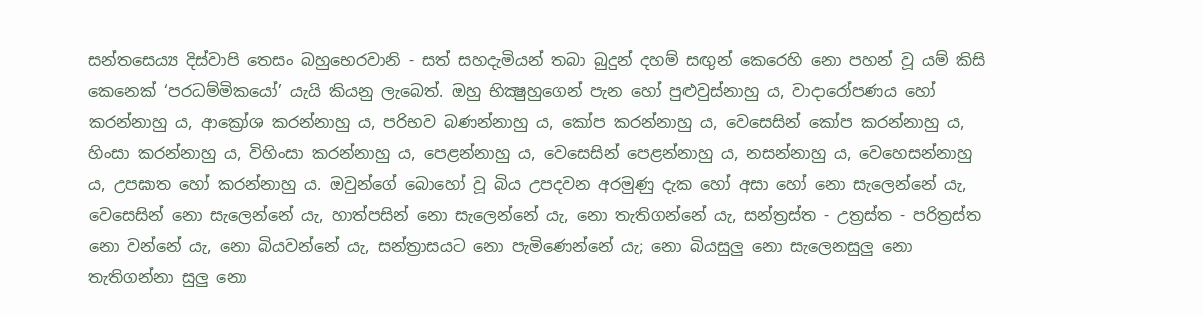සන්තසෙය්‍ය දිස්වාපි තෙසං බහුභෙරවානි - සත් සහදැමියන් තබා බුදුන් දහම් සඟුන් කෙරෙහි නො පහන් වූ යම් කිසි කෙනෙක් ‘පරධම්මිකයෝ’ යැයි කියනු ලැබෙත්. ඔහු භික්‍ෂුහුගෙන් පැන හෝ පුළුවුස්නාහු ය, වාදාරෝපණය හෝ කරන්නාහු ය, ආක්‍රෝශ කරන්නාහු ය, පරිභව බණන්නාහු ය, කෝප කරන්නාහු ය, වෙසෙසින් කෝප කරන්නාහු ය, හිංසා කරන්නාහු ය, විහිංසා කරන්නාහු ය, පෙළන්නාහු ය, වෙසෙසින් පෙළන්නාහු ය, නසන්නාහු ය, වෙහෙසන්නාහු ය, උපඝාත හෝ කරන්නාහු ය. ඔවුන්ගේ බොහෝ වූ බිය උපදවන අරමුණු දැක හෝ අසා හෝ නො සැලෙන්නේ යැ, වෙසෙසින් නො සැලෙන්නේ යැ, හාත්පසින් නො සැලෙන්නේ යැ, නො තැතිගන්නේ යැ, සන්ත්‍රස්ත - උත්‍රස්ත - පරිත්‍රස්ත නො වන්නේ යැ, නො බියවන්නේ යැ, සන්ත්‍රාසයට නො පැමිණෙන්නේ යැ; නො බියසුලු නො සැලෙනසුලු නො තැතිගන්නා සුලු නො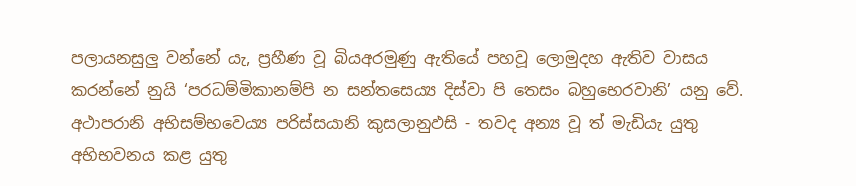පලායනසුලු වන්නේ යැ, ප්‍රහීණ වූ බියඅරමුණු ඇතියේ පහවූ ලොමුදහ ඇතිව වාසය කරන්නේ නුයි ‘පරධම්මිකානම්පි න සන්තසෙය්‍ය දිස්වා පි තෙසං බහුභෙරවානි’ යනු වේ.
අථාපරානි අභිසම්භවෙය්‍ය පරිස්සයානි කුසලානුඵසි - තවද අන්‍ය වූ ත් මැඩියැ යුතු අභිභවනය කළ යුතු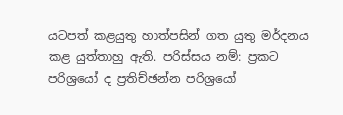යටපත් කළයුතු හාත්පසින් ගත යුතු මර්දනය කළ යුත්තාහු ඇති. පරිස්සය නම්: ප්‍රකට පරිශ්‍රයෝ ද ප්‍රතිච්ඡන්න පරිශ්‍රයෝ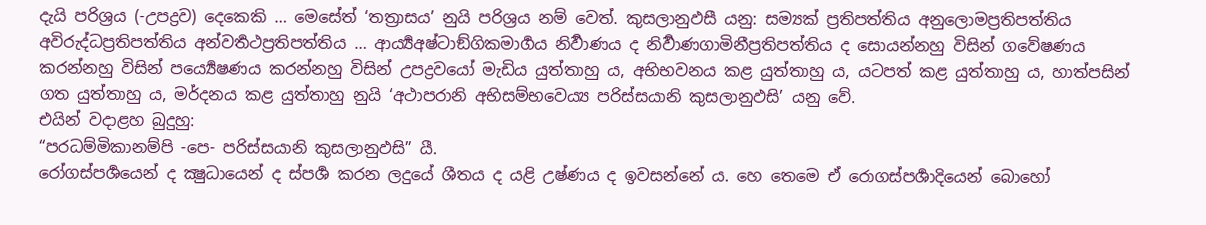දැයි පරිශ්‍රය (-උපද්‍රව) දෙකෙකි … මෙසේත් ‘තත්‍රාසය’ නුයි පරිශ්‍රය නම් වෙත්. කුසලානුඵසී යනු: සම්‍යක් ප්‍රතිපත්තිය අනුලොමප්‍රතිපත්තිය අවිරුද්ධප්‍රතිපත්තිය අන්වර්‍තථප්‍රතිපත්තිය … ආර්‍ය්‍යඅෂ්ටාඞ්ගිකමාර්‍ගය නිර්‍වාණය ද නිර්‍වාණගාමිනීප්‍රතිපත්තිය ද සොයන්නහු විසින් ගවේෂණය කරන්නහු විසින් පර්‍ය්‍යෙෂණය කරන්නහු විසින් උපද්‍රවයෝ මැඩිය යුත්තාහු ය, අභිභවනය කළ යුත්තාහු ය, යටපත් කළ යුත්තාහු ය, හාත්පසින් ගත යුත්තාහු ය, මර්දනය කළ යුත්තාහු නුයි ‘අථාපරානි අභිසම්භවෙය්‍ය පරිස්සයානි කුසලානුඵසි’ යනු වේ.
එයින් වදාළහ බුදුහු:
“පරධම්මිකානම්පි -පෙ- පරිස්සයානි කුසලානුඵසි” යී.
රෝගස්පර්‍ශයෙන් ද ක්‍ෂුධායෙන් ද ස්පර්‍ශ කරන ලදුයේ ශීතය ද යළි උෂ්ණය ද ඉවසන්නේ ය. හෙ තෙමෙ ඒ රොගස්පර්‍ශාදියෙන් බොහෝ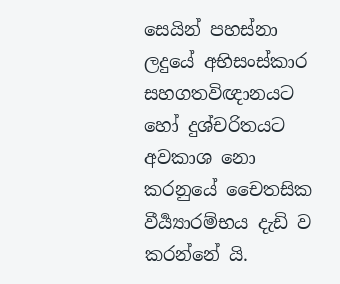සෙයින් පහස්නා ලදුයේ අභිසංස්කාර සහගතවිඥානයට හෝ දුශ්චරිතයට අවකාශ නො කරනුයේ චෛතසික වීර්‍ය්‍යාරම්භය දැඩි ව කරන්නේ යි.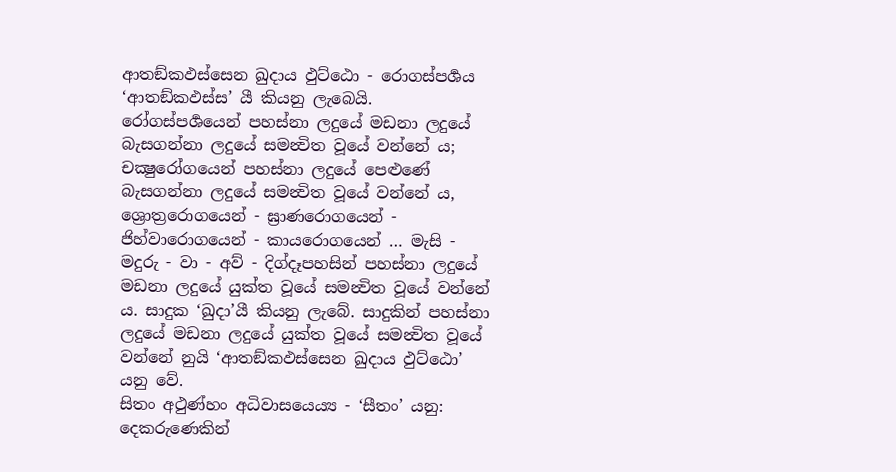ආතඞ්කඵස්සෙන ඛුදාය ඵුට්ඨො - රොගස්පර්‍ශය ‘ආතඞ්කඵස්ස’ යී කියනු ලැබෙයි. රෝගස්පර්‍ශයෙන් පහස්නා ලදුයේ මඩනා ලදුයේ බැසගන්නා ලදුයේ සමන්‍විත වූයේ වන්නේ ය; චක්‍ෂුරෝගයෙන් පහස්නා ලදුයේ පෙළුණේ බැසගන්නා ලදුයේ සමන්‍විත වූයේ වන්නේ ය, ශ්‍රොත්‍රරොගයෙන් - ඝ්‍රාණරොගයෙන් - ජිහ්වාරොගයෙන් - කායරොගයෙන් … මැසි - මදුරු - වා - අව් - දිග්දෑපහසින් පහස්නා ලදුයේ මඩනා ලදුයේ යුක්ත වූයේ සමන්‍විත වූයේ වන්නේ ය. සාදුක ‘ඛුදා’යී කියනු ලැබේ. සාදුකින් පහස්නා ලදුයේ මඩනා ලදුයේ යුක්ත වූයේ සමන්‍විත වූයේ වන්නේ නුයි ‘ආතඞ්කඵස්සෙන ඛුදාය ඵුට්ඨො’ යනු වේ.
සිතං අථුණ්හං අධිවාසයෙය්‍ය - ‘සීතං’ යනු: දෙකරුණෙකින්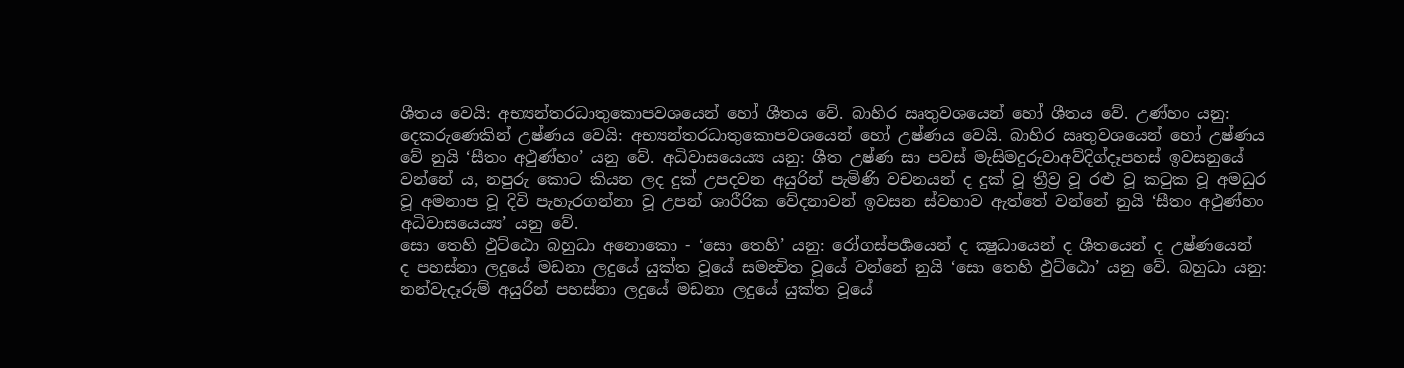ශීතය වෙයි: අභ්‍යන්තරධාතුකොපවශයෙන් හෝ ශීතය වේ. බාහිර ඍතුවශයෙන් හෝ ශීතය වේ. උණ්හං යනු: දෙකරුණෙකින් උෂ්ණය වෙයි: අභ්‍යන්තරධාතුකොපවශයෙන් හෝ උෂ්ණය වෙයි. බාහිර ඍතුවශයෙන් හෝ උෂ්ණය වේ නුයි ‘සීතං අථුණ්හං’ යනු වේ. අධිවාසයෙය්‍ය යනු: ශීත උෂ්ණ සා පවස් මැසිමදුරුවාඅව්දිග්දෑපහස් ඉවසනුයේ වන්නේ ය, නපුරු කොට කියන ලද දුක් උපදවන අයුරින් පැමිණි වචනයන් ද දුක් වූ ත්‍රීව්‍ර වූ රළු වූ කටුක වූ අමධුර වූ අමනාප වූ දිවි පැහැරගන්නා වූ උපන් ශාරීරික වේදනාවන් ඉවසන ස්වභාව ඇත්තේ වන්නේ නුයි ‘සීතං අථුණ්හං අධිවාසයෙය්‍ය’ යනු වේ.
සො තෙහි ඵුට්ඨො බහුධා අනොකො - ‘සො තෙහි’ යනු: රෝගස්පර්‍ශයෙන් ද ක්‍ෂුධායෙන් ද ශීතයෙන් ද උෂ්ණයෙන් ද පහස්නා ලදුයේ මඩනා ලදුයේ යුක්ත වූයේ සමන්‍විත වූයේ වන්නේ නුයි ‘සො තෙහි ඵුට්ඨො’ යනු වේ. බහුධා යනු: නන්වැදෑරුම් අයුරින් පහස්නා ලදුයේ මඩනා ලදුයේ යුක්ත වූයේ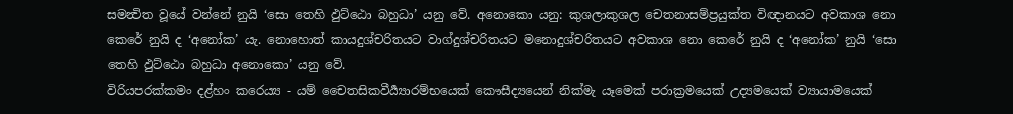සමන්‍විත වූයේ වන්නේ නුයි ‘සො තෙහි ඵුට්ඨො බහුධා’ යනු වේ. අනොකො යනු: කුශලාකුශල චෙතනාසම්ප්‍රයුක්ත විඥානයට අවකාශ නො කෙරේ නුයි ද ‘අනෝක’ යැ. නොහොත් කායදුශ්චරිතයට වාග්දුශ්චරිතයට මනොදුශ්චරිතයට අවකාශ නො කෙරේ නුයි ද ‘අනෝක’ නුයි ‘සො තෙහි ඵුට්ඨො බහුධා අනොකො’ යනු වේ.
විරියපරක්කමං දළ්හං කරෙය්‍ය - යම් චෛතසිකවීර්‍ය්‍යාරම්භයෙක් කෞසීද්‍යයෙන් නික්මැ යෑමෙක් පරාක්‍රමයෙක් උද්‍යමයෙක් ව්‍යායාමයෙක්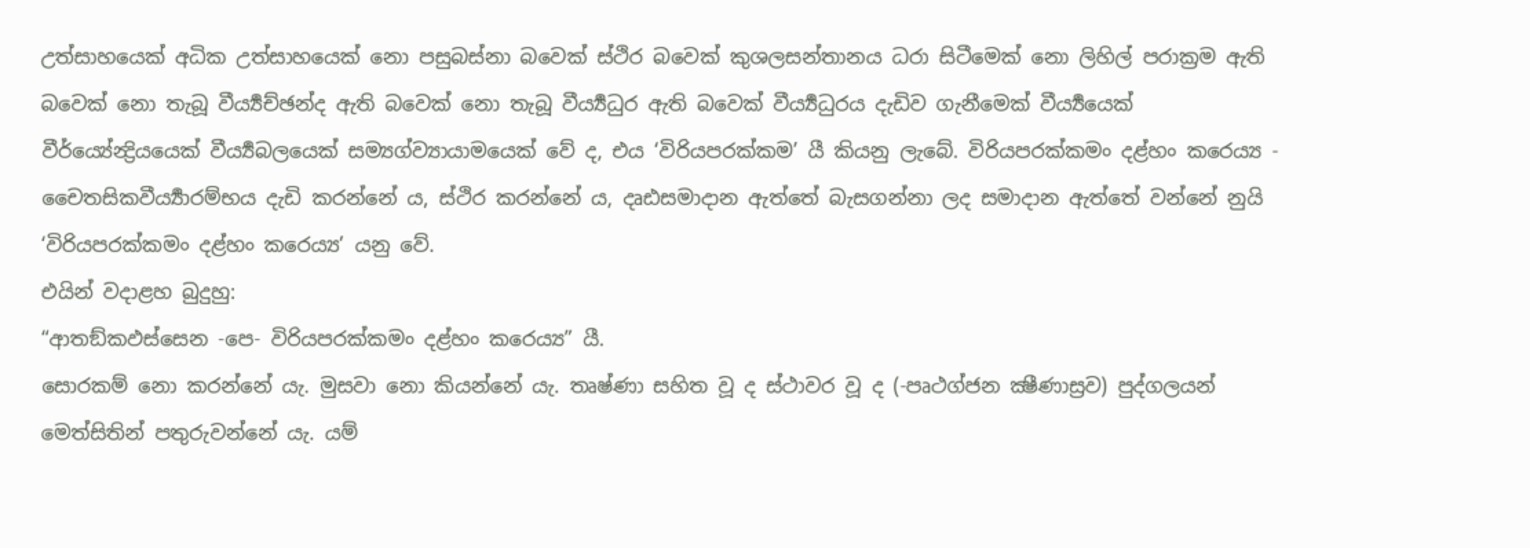උත්සාහයෙක් අධික උත්සාහයෙක් නො පසුබස්නා බවෙක් ස්ථිර බවෙක් කුශලසන්තානය ධරා සිටීමෙක් නො ලිහිල් පරාක්‍රම ඇති බවෙක් නො තැබූ වීර්‍ය්‍යච්ඡන්ද ඇති බවෙක් නො තැබූ වීර්‍ය්‍යධුර ඇති බවෙක් වීර්‍ය්‍යධුරය දැඩිව ගැනීමෙක් වීර්‍ය්‍යයෙක් වීර්ය්‍යේන්‍ද්‍රියයෙක් වීර්‍ය්‍යබලයෙක් සම්‍යග්ව්‍යායාමයෙක් වේ ද, එය ‘විරියපරක්කම’ යී කියනු ලැබේ. විරියපරක්කමං දළ්හං කරෙය්‍ය - චෛතසිකවීර්‍ය්‍යාරම්භය දැඩි කරන්නේ ය, ස්ථිර කරන්නේ ය, දෘඪසමාදාන ඇත්තේ බැසගන්නා ලද සමාදාන ඇත්තේ වන්නේ නුයි ‘විරියපරක්කමං දළ්හං කරෙය්‍ය’ යනු වේ.
එයින් වදාළහ බුදුහු:
“ආතඞ්කඵස්සෙන -පෙ- විරියපරක්කමං දළ්හං කරෙය්‍ය” යී.
සොරකම් නො කරන්නේ යැ. මුසවා නො කියන්නේ යැ. තෘෂ්ණා සහිත වූ ද ස්ථාවර වූ ද (-පෘථග්ජන ක්‍ෂීණාස්‍රව) පුද්ගලයන් මෙත්සිතින් පතුරුවන්නේ යැ. යම්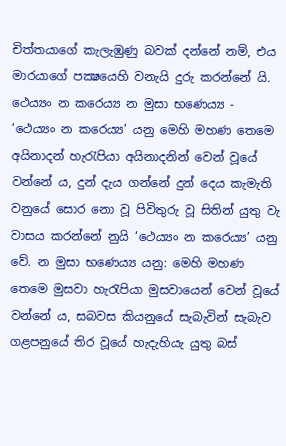චිත්තයාගේ කැලැඹුණු බවක් දන්නේ නම්, එය මාරයාගේ පක්‍ෂයෙහි වනැයි දුරු කරන්නේ යි.
ථෙය්‍යං න කරෙය්‍ය න මුසා භණෙය්‍ය - ‘ථෙය්‍යං න කරෙය්‍ය’ යනු මෙහි මහණ තෙමෙ අයිනාදන් හැරැපියා අයිනාදනින් වෙන් වූයේ වන්නේ ය, දුන් දැය ගන්නේ දුන් දෙය කැමැති වනුයේ සොර නො වූ පිවිතුරු වූ සිතින් යුතු වැ වාසය කරන්නේ නුයි ‘ථෙය්‍යං න කරෙය්‍ය’ යනු වේ. න මුසා භණෙය්‍ය යනු: මෙහි මහණ තෙමෙ මුසවා හැරැපියා මුසවායෙන් වෙන් වූයේ වන්නේ ය, සබවස කියනුයේ සැබැවින් සැබැව ගළපනුයේ තිර වූයේ හැදැහියැ යුතු බස්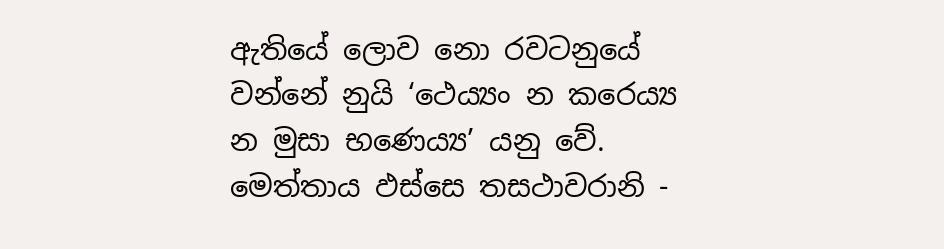ඇතියේ ලොව නො රවටනුයේ වන්නේ නුයි ‘ථෙය්‍යං න කරෙය්‍ය න මුසා භණෙය්‍ය’ යනු වේ.
මෙත්තාය ඵස්සෙ තසථාවරානි -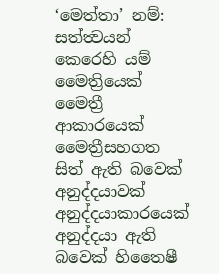‘මෙත්තා’ නම්: සත්ත්‍වයන් කෙරෙහි යම් මෛත්‍රියෙක් මෛත්‍රී ආකාරයෙක් මෛත්‍රීසහගත සිත් ඇති බවෙක් අනුද්දයාවක් අනුද්දයාකාරයෙක් අනුද්දයා ඇති බවෙක් හිතෛෂී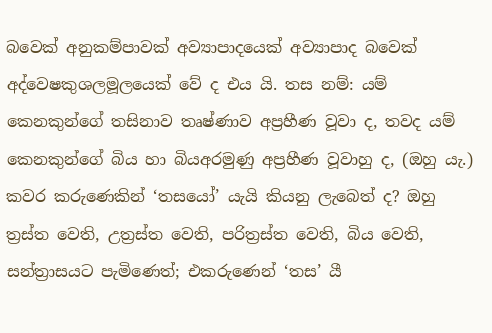බවෙක් අනුකම්පාවක් අව්‍යාපාදයෙක් අව්‍යාපාද බවෙක් අද්වෙෂකුශලමූලයෙක් වේ ද එය යි. තස නම්: යම් කෙනකුන්ගේ තසිනාව තෘෂ්ණාව අප්‍රහීණ වූවා ද, තවද යම් කෙනකුන්ගේ බිය හා බියඅරමුණු අප්‍රහීණ වූවාහු ද, (ඔහු යැ.) කවර කරුණෙකින් ‘තසයෝ’ යැයි කියනු ලැබෙත් ද? ඔහු ත්‍රස්ත වෙති, උත්‍රස්ත වෙති, පරිත්‍රස්ත වෙති, බිය වෙති, සන්ත්‍රාසයට පැමිණෙත්; එකරුණෙන් ‘තස’ යී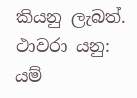කියනු ලැබත්. ථාවරා යනු: යම්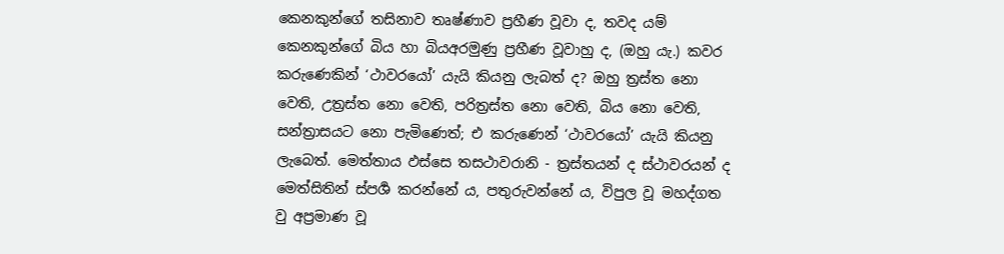කෙනකුන්ගේ තසිනාව තෘෂ්ණාව ප්‍රහීණ වූවා ද, තවද යම් කෙනකුන්ගේ බිය හා බියඅරමුණු ප්‍රහීණ වූවාහු ද, (ඔහු යැ.) කවර කරුණෙකින් ‘ථාවරයෝ’ යැයි කියනු ලැබත් ද? ඔහු ත්‍රස්ත නො වෙති, උත්‍රස්ත නො වෙති, පරිත්‍රස්ත නො වෙති, බිය නො වෙති, සන්ත්‍රාසයට නො පැමිණෙත්; එ කරුණෙන් ‘ථාවරයෝ’ යැයි කියනු ලැබෙත්. මෙත්තාය ඵස්සෙ තසථාවරානි - ත්‍රස්තයන් ද ස්ථාවරයන් ද මෙත්සිතින් ස්පර්‍ශ කරන්නේ ය, පතුරුවන්නේ ය, විපුල වූ මහද්ගත වු අප්‍රමාණ වූ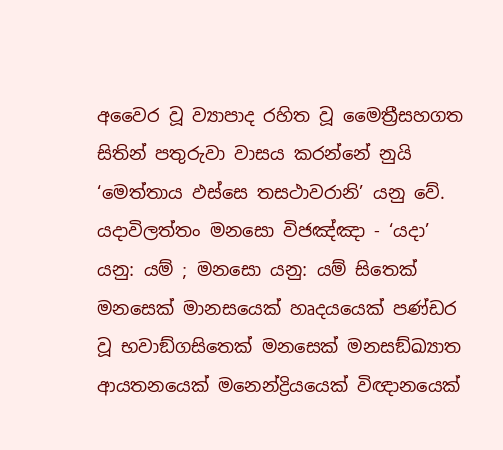අවෛර වූ ව්‍යාපාද රහිත වූ මෛත්‍රීසහගත සිතින් පතුරුවා වාසය කරන්නේ නුයි ‘මෙත්තාය ඵස්සෙ තසථාවරානි’ යනු වේ.
යදාවිලත්තං මනසො විජඤ්ඤා - ‘යදා’ යනු: යම් ; මනසො යනු: යම් සිතෙක් මනසෙක් මානසයෙක් හෘදයයෙක් පණ්ඩර වූ භවාඞ්ගසිතෙක් මනසෙක් මනසඞ්ඛ්‍යාත ආයතනයෙක් මනෙන්ද්‍රියයෙක් විඥානයෙක්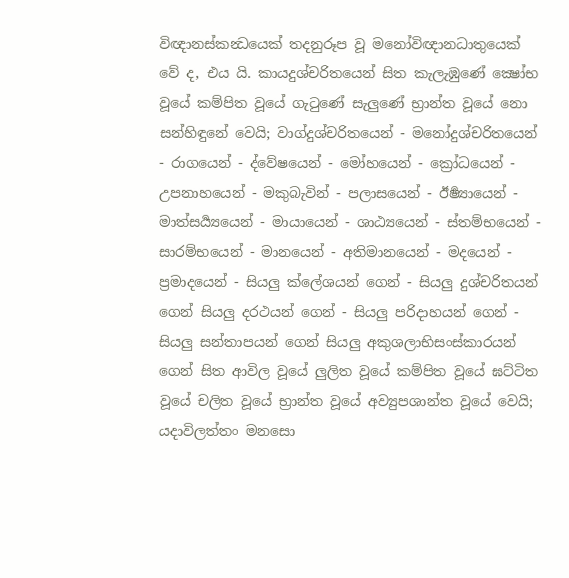විඥානස්කන්‍ධයෙක් තදනුරූප වූ මනෝවිඥානධාතුයෙක් වේ ද, එය යි. කායදුශ්චරිතයෙන් සිත කැලැඹුණේ ක්‍ෂෝභ වූයේ කම්පිත වූයේ ගැටුණේ සැලුණේ භ්‍රාන්ත වූයේ නො සන්හිඳුනේ වෙයි; වාග්දුශ්චරිතයෙන් - මනෝදුශ්චරිතයෙන් - රාගයෙන් - ද්වේෂයෙන් - මෝහයෙන් - ක්‍රෝධයෙන් - උපනාහයෙන් - මකුබැවින් - පලාසයෙන් - ඊර්‍ෂ්‍යායෙන් - මාත්සර්‍ය්‍යයෙන් - මායායෙන් - ශාඨ්‍යයෙන් - ස්තම්භයෙන් - සාරම්භයෙන් - මානයෙන් - අතිමානයෙන් - මදයෙන් - ප්‍රමාදයෙන් - සියලු ක්ලේශයන් ගෙන් - සියලු දුශ්චරිතයන් ගෙන් සියලු දරථයන් ගෙන් - සියලු පරිදාහයන් ගෙන් - සියලු සන්තාපයන් ගෙන් සියලු අකුශලාභිසංස්කාරයන් ගෙන් සිත ආවිල වූයේ ලුලිත වූයේ කම්පිත වූයේ ඝට්ටිත වූයේ චලිත වූයේ භ්‍රාන්ත වූයේ අව්‍යුපශාන්ත වූයේ වෙයි; යදාවිලත්තං මනසො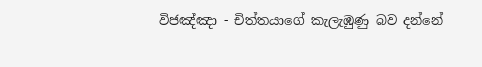විජඤ්ඤා - චිත්තයාගේ කැලැඹුණු බව දන්නේ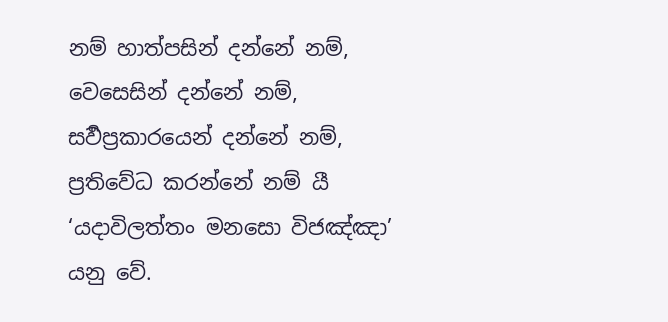නම් හාත්පසින් දන්නේ නම්, වෙසෙසින් දන්නේ නම්, සර්‍වප්‍රකාරයෙන් දන්නේ නම්, ප්‍රතිවේධ කරන්නේ නම් යී ‘යදාවිලත්තං මනසො විජඤ්ඤා’ යනු වේ.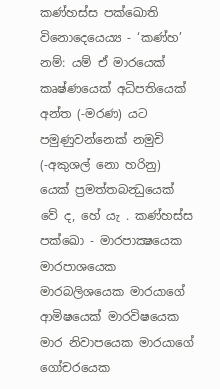කණ්හස්ස පක්ඛොති විනොදෙයෙය්‍ය - ‘කණ්හ’ නම්: යම් ඒ මාරයෙක් කෘෂ්ණයෙක් අධිපතියෙක් අන්ත (-මරණ) යට පමුණුවන්නෙක් නමුචි (-අකුශල් නො හරිනු) යෙක් ප්‍රමත්තබන්‍ධුයෙක් වේ ද, හේ යැ . කණ්හස්ස පක්ඛො - මාරපාක්‍ෂයෙක මාරපාශයෙක මාරබලිශයෙක මාරයාගේ ආමිෂයෙක් මාරවිෂයෙක මාර නිවාපයෙක මාරයාගේ ගෝචරයෙක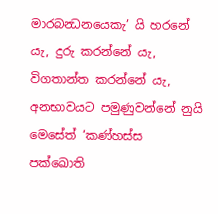මාරබන්‍ධනයෙකැ’ යි හරනේ යැ, දුරු කරන්නේ යැ, විගතාන්ත කරන්නේ යැ, අනභාවයට පමුණුවන්නේ නුයි මෙසේත් ‘කණ්හස්ස පක්ඛොති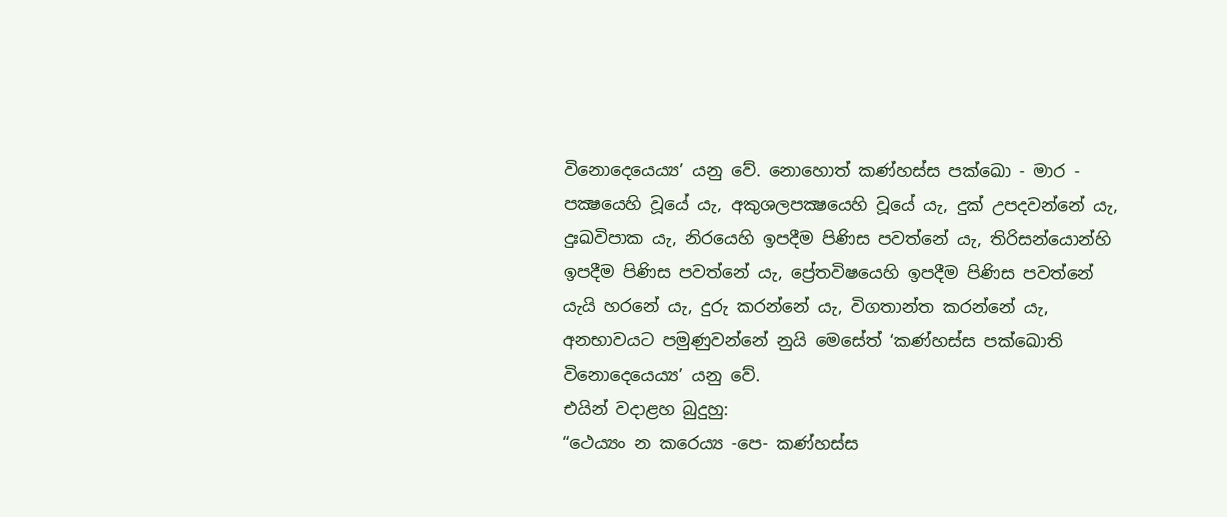විනොදෙයෙය්‍ය’ යනු වේ. නොහොත් කණ්හස්ස පක්ඛො - මාර - පක්‍ෂයෙහි වූයේ යැ, අකුශලපක්‍ෂයෙහි වූයේ යැ, දුක් උපදවන්නේ යැ, දුඃඛවිපාක යැ, නිරයෙහි ඉපදීම පිණිස පවත්නේ යැ, තිරිසන්යොන්හි ඉපදීම පිණිස පවත්නේ යැ, ප්‍රේතවිෂයෙහි ඉපදීම පිණිස පවත්නේ යැයි හරනේ යැ, දුරු කරන්නේ යැ, විගතාන්ත කරන්නේ යැ, අනභාවයට පමුණුවන්නේ නුයි මෙසේත් ‘කණ්හස්ස පක්ඛොති විනොදෙයෙය්‍ය’ යනු වේ.
එයින් වදාළහ බුදුහු:
“ථෙය්‍යං න කරෙය්‍ය -පෙ- කණ්හස්ස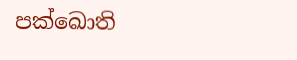පක්ඛොති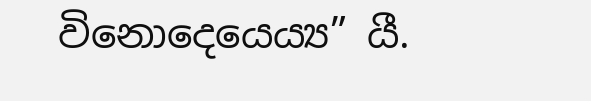විනොදෙයෙය්‍ය” යී.